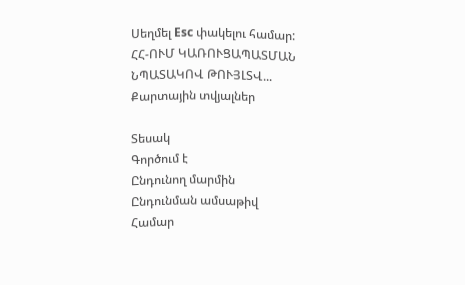Սեղմել Esc փակելու համար:
ՀՀ-ՈՒՄ ԿԱՌՈՒՑԱՊԱՏՄԱՆ ՆՊԱՏԱԿՈՎ ԹՈՒՅԼՏՎ...
Քարտային տվյալներ

Տեսակ
Գործում է
Ընդունող մարմին
Ընդունման ամսաթիվ
Համար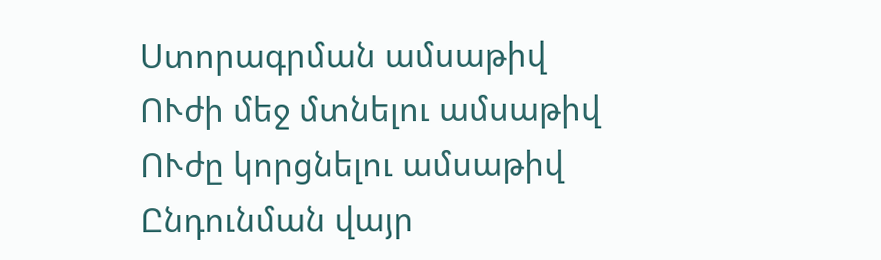Ստորագրման ամսաթիվ
ՈՒժի մեջ մտնելու ամսաթիվ
ՈՒժը կորցնելու ամսաթիվ
Ընդունման վայր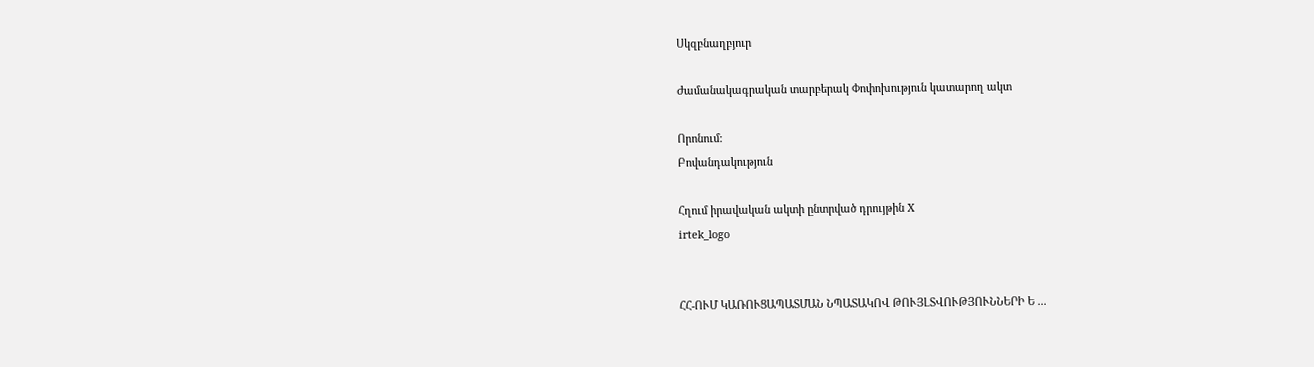Սկզբնաղբյուր

Ժամանակագրական տարբերակ Փոփոխություն կատարող ակտ

Որոնում:
Բովանդակություն

Հղում իրավական ակտի ընտրված դրույթին X
irtek_logo


ՀՀ-ՈՒՄ ԿԱՌՈՒՑԱՊԱՏՄԱՆ ՆՊԱՏԱԿՈՎ ԹՈՒՅԼՏՎՈՒԹՅՈՒՆՆԵՐԻ Ե ...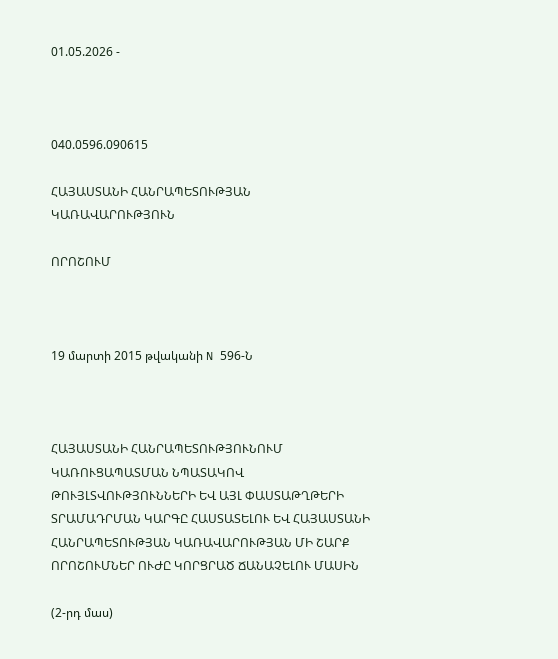01.05.2026 -



040.0596.090615

ՀԱՅԱՍՏԱՆԻ ՀԱՆՐԱՊԵՏՈՒԹՅԱՆ ԿԱՌԱՎԱՐՈՒԹՅՈՒՆ

ՈՐՈՇՈՒՄ



19 մարտի 2015 թվականի N 596-Ն



ՀԱՅԱՍՏԱՆԻ ՀԱՆՐԱՊԵՏՈՒԹՅՈՒՆՈՒՄ ԿԱՌՈՒՑԱՊԱՏՄԱՆ ՆՊԱՏԱԿՈՎ ԹՈՒՅԼՏՎՈՒԹՅՈՒՆՆԵՐԻ ԵՎ ԱՅԼ ՓԱՍՏԱԹՂԹԵՐԻ ՏՐԱՄԱԴՐՄԱՆ ԿԱՐԳԸ ՀԱՍՏԱՏԵԼՈՒ ԵՎ ՀԱՅԱՍՏԱՆԻ ՀԱՆՐԱՊԵՏՈՒԹՅԱՆ ԿԱՌԱՎԱՐՈՒԹՅԱՆ ՄԻ ՇԱՐՔ ՈՐՈՇՈՒՄՆԵՐ ՈՒԺԸ ԿՈՐՑՐԱԾ ՃԱՆԱՉԵԼՈՒ ՄԱՍԻՆ

(2-րդ մաս)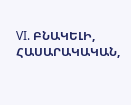VI. ԲՆԱԿԵԼԻ, ՀԱՍԱՐԱԿԱԿԱՆ,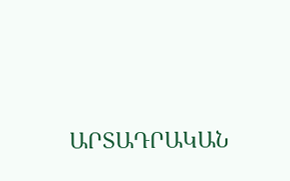ԱՐՏԱԴՐԱԿԱՆ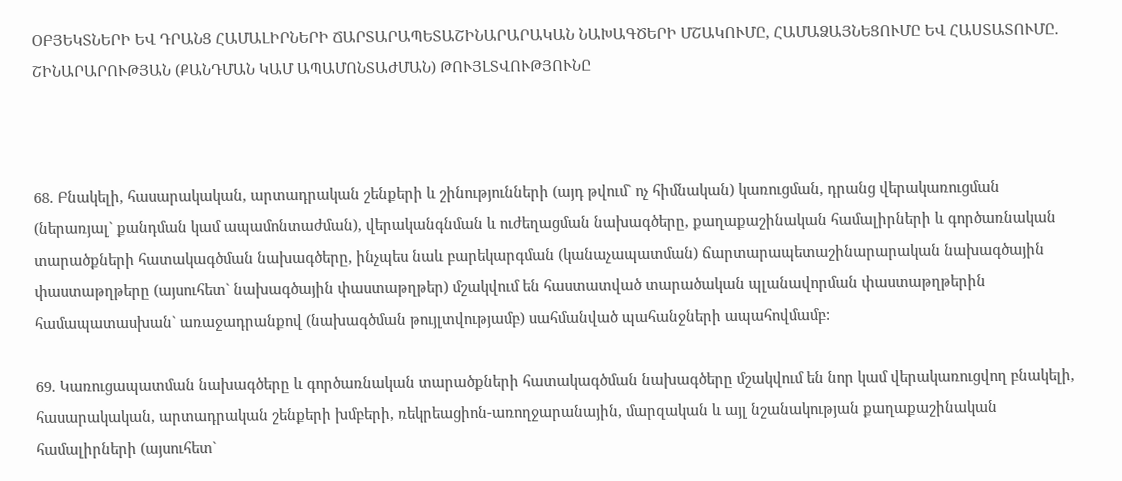ՕԲՅԵԿՏՆԵՐԻ ԵՎ ԴՐԱՆՑ ՀԱՄԱԼԻՐՆԵՐԻ ՃԱՐՏԱՐԱՊԵՏԱՇԻՆԱՐԱՐԱԿԱՆ ՆԱԽԱԳԾԵՐԻ ՄՇԱԿՈՒՄԸ, ՀԱՄԱՁԱՅՆԵՑՈՒՄԸ ԵՎ ՀԱՍՏԱՏՈՒՄԸ. ՇԻՆԱՐԱՐՈՒԹՅԱՆ (ՔԱՆԴՄԱՆ ԿԱՄ ԱՊԱՄՈՆՏԱԺՄԱՆ) ԹՈՒՅԼՏՎՈՒԹՅՈՒՆԸ



68. Բնակելի, հասարակական, արտադրական շենքերի և շինությունների (այդ թվում` ոչ հիմնական) կառուցման, դրանց վերակառուցման (ներառյալ` քանդման կամ ապամոնտաժման), վերականգնման և ուժեղացման նախագծերը, քաղաքաշինական համալիրների և գործառնական տարածքների հատակագծման նախագծերը, ինչպես նաև բարեկարգման (կանաչապատման) ճարտարապետաշինարարական նախագծային փաստաթղթերը (այսուհետ` նախագծային փաստաթղթեր) մշակվում են հաստատված տարածական պլանավորման փաստաթղթերին համապատասխան` առաջադրանքով (նախագծման թույլտվությամբ) սահմանված պահանջների ապահովմամբ:

69. Կառուցապատման նախագծերը և գործառնական տարածքների հատակագծման նախագծերը մշակվում են նոր կամ վերակառուցվող բնակելի, հասարակական, արտադրական շենքերի խմբերի, ռեկրեացիոն-առողջարանային, մարզական և այլ նշանակության քաղաքաշինական համալիրների (այսուհետ`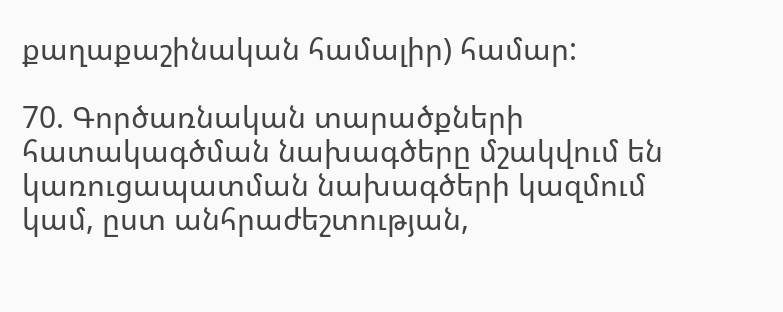քաղաքաշինական համալիր) համար:

70. Գործառնական տարածքների հատակագծման նախագծերը մշակվում են կառուցապատման նախագծերի կազմում կամ, ըստ անհրաժեշտության,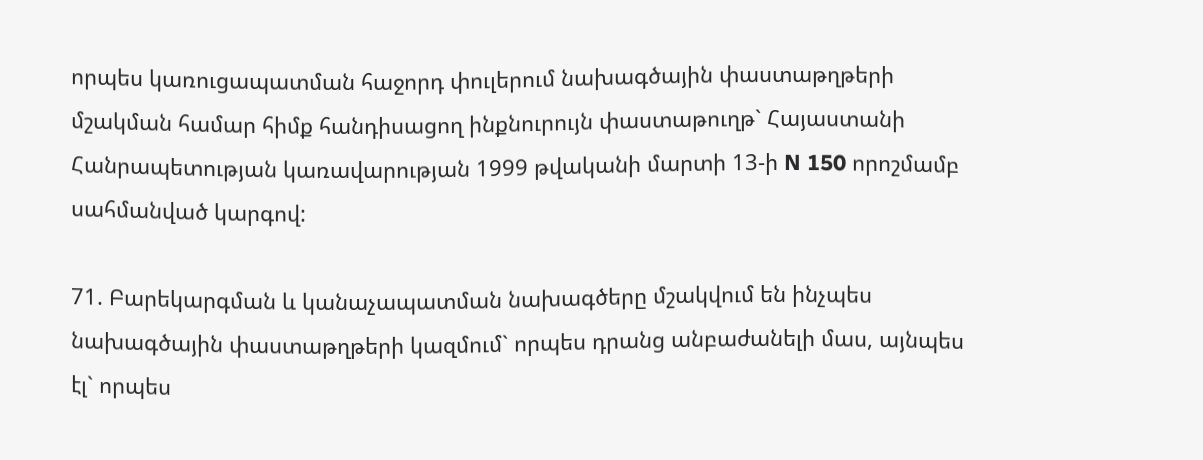որպես կառուցապատման հաջորդ փուլերում նախագծային փաստաթղթերի մշակման համար հիմք հանդիսացող ինքնուրույն փաստաթուղթ` Հայաստանի Հանրապետության կառավարության 1999 թվականի մարտի 13-ի N 150 որոշմամբ սահմանված կարգով:

71. Բարեկարգման և կանաչապատման նախագծերը մշակվում են ինչպես նախագծային փաստաթղթերի կազմում` որպես դրանց անբաժանելի մաս, այնպես էլ` որպես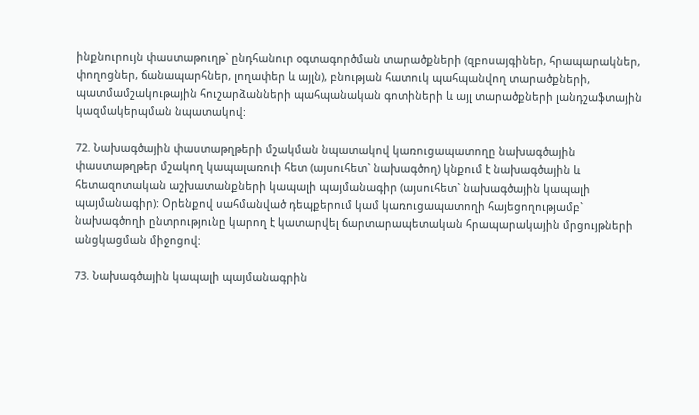ինքնուրույն փաստաթուղթ` ընդհանուր օգտագործման տարածքների (զբոսայգիներ, հրապարակներ, փողոցներ, ճանապարհներ, լողափեր և այլն), բնության հատուկ պահպանվող տարածքների, պատմամշակութային հուշարձանների պահպանական գոտիների և այլ տարածքների լանդշաֆտային կազմակերպման նպատակով:

72. Նախագծային փաստաթղթերի մշակման նպատակով կառուցապատողը նախագծային փաստաթղթեր մշակող կապալառուի հետ (այսուհետ` նախագծող) կնքում է նախագծային և հետազոտական աշխատանքների կապալի պայմանագիր (այսուհետ` նախագծային կապալի պայմանագիր): Օրենքով սահմանված դեպքերում կամ կառուցապատողի հայեցողությամբ` նախագծողի ընտրությունը կարող է կատարվել ճարտարապետական հրապարակային մրցույթների անցկացման միջոցով:

73. Նախագծային կապալի պայմանագրին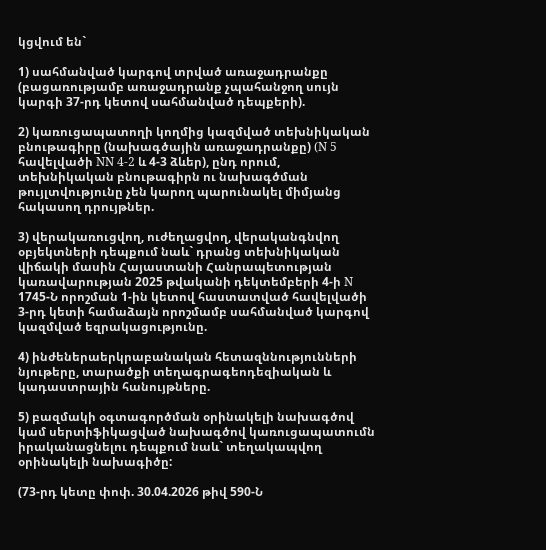կցվում են`

1) սահմանված կարգով տրված առաջադրանքը (բացառությամբ առաջադրանք չպահանջող սույն կարգի 37-րդ կետով սահմանված դեպքերի).

2) կառուցապատողի կողմից կազմված տեխնիկական բնութագիրը (նախագծային առաջադրանքը) (N 5 հավելվածի NN 4-2 և 4-3 ձևեր), ընդ որում, տեխնիկական բնութագիրն ու նախագծման թույլտվությունը չեն կարող պարունակել միմյանց հակասող դրույթներ.

3) վերակառուցվող, ուժեղացվող, վերականգնվող օբյեկտների դեպքում նաև` դրանց տեխնիկական վիճակի մասին Հայաստանի Հանրապետության կառավարության 2025 թվականի դեկտեմբերի 4-ի N 1745-Ն որոշման 1-ին կետով հաստատված հավելվածի 3-րդ կետի համաձայն որոշմամբ սահմանված կարգով կազմված եզրակացությունը.

4) ինժեներաերկրաբանական հետազննությունների նյութերը, տարածքի տեղագրագեոդեզիական և կադաստրային հանույթները.

5) բազմակի օգտագործման օրինակելի նախագծով կամ սերտիֆիկացված նախագծով կառուցապատումն իրականացնելու դեպքում նաև` տեղակապվող օրինակելի նախագիծը:

(73-րդ կետը փոփ. 30.04.2026 թիվ 590-Ն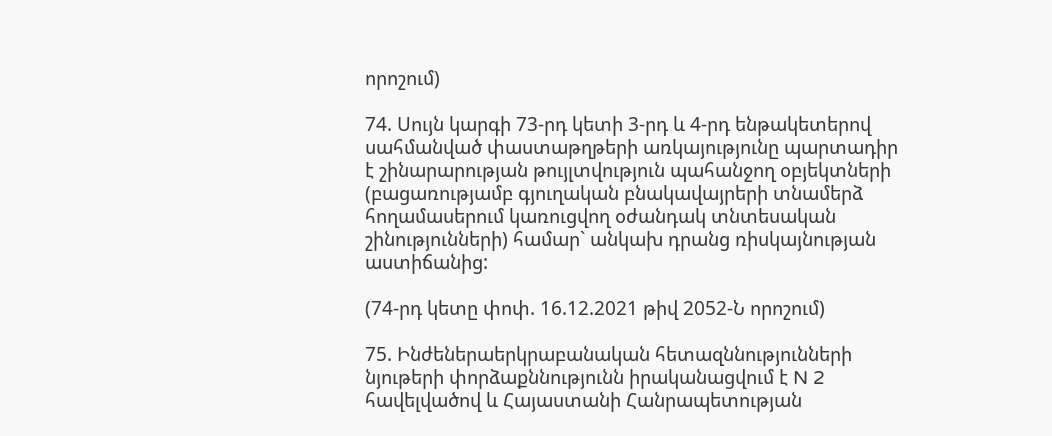որոշում)

74. Սույն կարգի 73-րդ կետի 3-րդ և 4-րդ ենթակետերով սահմանված փաստաթղթերի առկայությունը պարտադիր է շինարարության թույլտվություն պահանջող օբյեկտների (բացառությամբ գյուղական բնակավայրերի տնամերձ հողամասերում կառուցվող օժանդակ տնտեսական շինությունների) համար` անկախ դրանց ռիսկայնության աստիճանից:

(74-րդ կետը փոփ. 16.12.2021 թիվ 2052-Ն որոշում)

75. Ինժեներաերկրաբանական հետազննությունների նյութերի փորձաքննությունն իրականացվում է N 2 հավելվածով և Հայաստանի Հանրապետության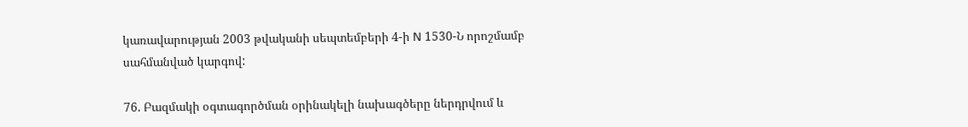կառավարության 2003 թվականի սեպտեմբերի 4-ի N 1530-Ն որոշմամբ սահմանված կարգով:

76. Բազմակի օգտագործման օրինակելի նախագծերը ներդրվում և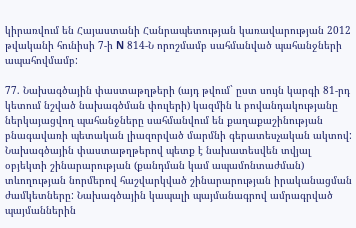կիրառվում են Հայաստանի Հանրապետության կառավարության 2012 թվականի հունիսի 7-ի N 814-Ն որոշմամբ սահմանված պահանջների ապահովմամբ:

77. Նախագծային փաստաթղթերի (այդ թվում` ըստ սույն կարգի 81-րդ կետում նշված նախագծման փուլերի) կազմին և բովանդակությանը ներկայացվող պահանջները սահմանվում են քաղաքաշինության բնագավառի պետական լիազորված մարմնի գերատեսչական ակտով: Նախագծային փաստաթղթերով պետք է նախատեսվեն տվյալ օբյեկտի շինարարության (քանդման կամ ապամոնտաժման) տևողության նորմերով հաշվարկված շինարարության իրականացման ժամկետները: Նախագծային կապալի պայմանագրով ամրագրված պայմաններին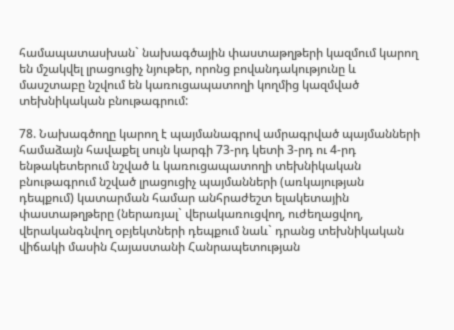համապատասխան` նախագծային փաստաթղթերի կազմում կարող են մշակվել լրացուցիչ նյութեր, որոնց բովանդակությունը և մասշտաբը նշվում են կառուցապատողի կողմից կազմված տեխնիկական բնութագրում:

78. Նախագծողը կարող է պայմանագրով ամրագրված պայմանների համաձայն հավաքել սույն կարգի 73-րդ կետի 3-րդ ու 4-րդ ենթակետերում նշված և կառուցապատողի տեխնիկական բնութագրում նշված լրացուցիչ պայմանների (առկայության դեպքում) կատարման համար անհրաժեշտ ելակետային փաստաթղթերը (ներառյալ` վերակառուցվող, ուժեղացվող, վերականգնվող օբյեկտների դեպքում նաև` դրանց տեխնիկական վիճակի մասին Հայաստանի Հանրապետության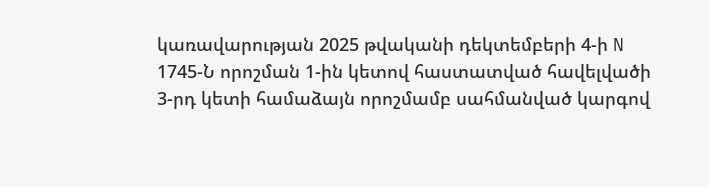կառավարության 2025 թվականի դեկտեմբերի 4-ի N 1745-Ն որոշման 1-ին կետով հաստատված հավելվածի 3-րդ կետի համաձայն որոշմամբ սահմանված կարգով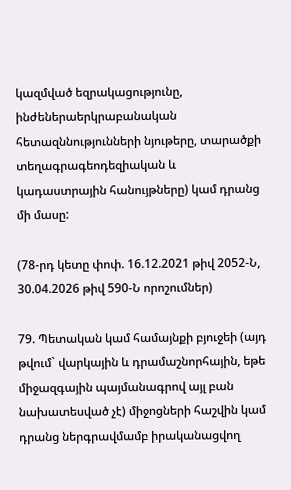կազմված եզրակացությունը, ինժեներաերկրաբանական հետազննությունների նյութերը, տարածքի տեղագրագեոդեզիական և կադաստրային հանույթները) կամ դրանց մի մասը:

(78-րդ կետը փոփ. 16.12.2021 թիվ 2052-Ն, 30.04.2026 թիվ 590-Ն որոշումներ)

79. Պետական կամ համայնքի բյուջեի (այդ թվում` վարկային և դրամաշնորհային, եթե միջազգային պայմանագրով այլ բան նախատեսված չէ) միջոցների հաշվին կամ դրանց ներգրավմամբ իրականացվող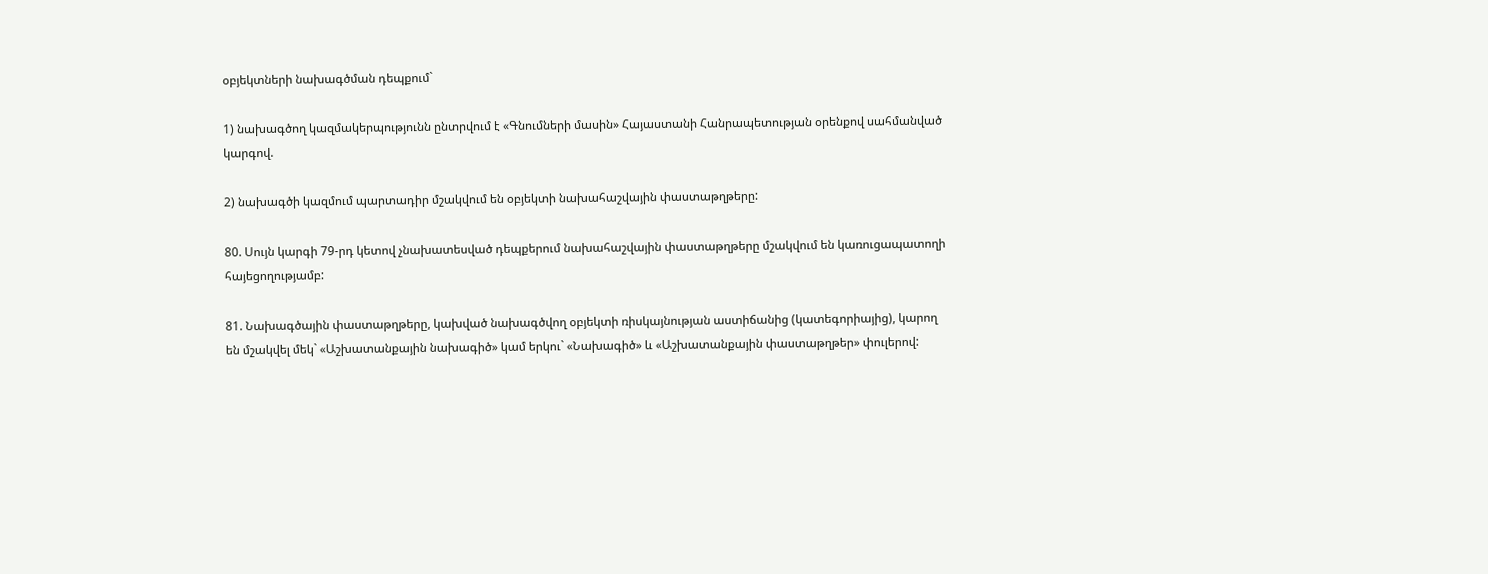օբյեկտների նախագծման դեպքում`

1) նախագծող կազմակերպությունն ընտրվում է «Գնումների մասին» Հայաստանի Հանրապետության օրենքով սահմանված կարգով.

2) նախագծի կազմում պարտադիր մշակվում են օբյեկտի նախահաշվային փաստաթղթերը:

80. Սույն կարգի 79-րդ կետով չնախատեսված դեպքերում նախահաշվային փաստաթղթերը մշակվում են կառուցապատողի հայեցողությամբ:

81. Նախագծային փաստաթղթերը, կախված նախագծվող օբյեկտի ռիսկայնության աստիճանից (կատեգորիայից), կարող են մշակվել մեկ` «Աշխատանքային նախագիծ» կամ երկու` «Նախագիծ» և «Աշխատանքային փաստաթղթեր» փուլերով: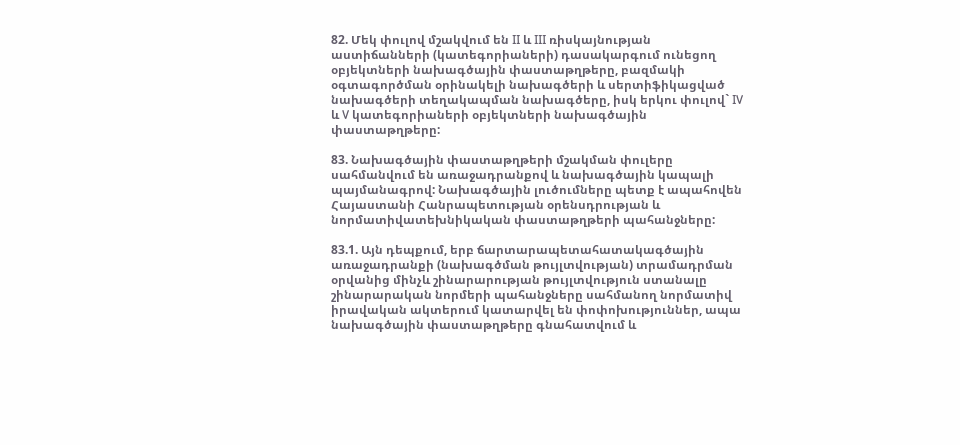82. Մեկ փուլով մշակվում են II և III ռիսկայնության աստիճանների (կատեգորիաների) դասակարգում ունեցող օբյեկտների նախագծային փաստաթղթերը, բազմակի օգտագործման օրինակելի նախագծերի և սերտիֆիկացված նախագծերի տեղակապման նախագծերը, իսկ երկու փուլով` IV և V կատեգորիաների օբյեկտների նախագծային փաստաթղթերը:

83. Նախագծային փաստաթղթերի մշակման փուլերը սահմանվում են առաջադրանքով և նախագծային կապալի պայմանագրով: Նախագծային լուծումները պետք է ապահովեն Հայաստանի Հանրապետության օրենսդրության և նորմատիվատեխնիկական փաստաթղթերի պահանջները:

83.1. Այն դեպքում, երբ ճարտարապետահատակագծային առաջադրանքի (նախագծման թույլտվության) տրամադրման օրվանից մինչև շինարարության թույլտվություն ստանալը շինարարական նորմերի պահանջները սահմանող նորմատիվ իրավական ակտերում կատարվել են փոփոխություններ, ապա նախագծային փաստաթղթերը գնահատվում և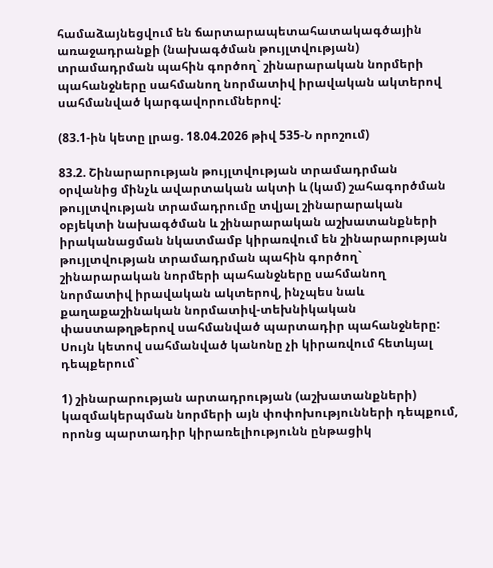համաձայնեցվում են ճարտարապետահատակագծային առաջադրանքի (նախագծման թույլտվության) տրամադրման պահին գործող` շինարարական նորմերի պահանջները սահմանող նորմատիվ իրավական ակտերով սահմանված կարգավորումներով:

(83.1-ին կետը լրաց. 18.04.2026 թիվ 535-Ն որոշում)

83.2. Շինարարության թույլտվության տրամադրման օրվանից մինչև ավարտական ակտի և (կամ) շահագործման թույլտվության տրամադրումը տվյալ շինարարական օբյեկտի նախագծման և շինարարական աշխատանքների իրականացման նկատմամբ կիրառվում են շինարարության թույլտվության տրամադրման պահին գործող` շինարարական նորմերի պահանջները սահմանող նորմատիվ իրավական ակտերով, ինչպես նաև քաղաքաշինական նորմատիվ-տեխնիկական փաստաթղթերով սահմանված պարտադիր պահանջները: Սույն կետով սահմանված կանոնը չի կիրառվում հետևյալ դեպքերում`

1) շինարարության արտադրության (աշխատանքների) կազմակերպման նորմերի այն փոփոխությունների դեպքում, որոնց պարտադիր կիրառելիությունն ընթացիկ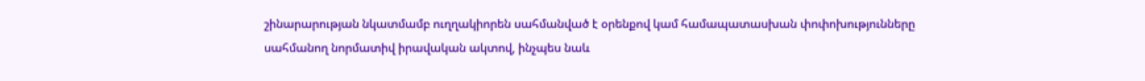շինարարության նկատմամբ ուղղակիորեն սահմանված է օրենքով կամ համապատասխան փոփոխությունները սահմանող նորմատիվ իրավական ակտով, ինչպես նաև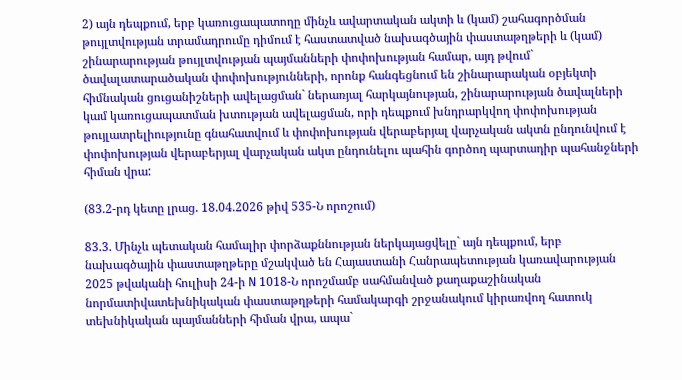2) այն դեպքում, երբ կառուցապատողը մինչև ավարտական ակտի և (կամ) շահագործման թույլտվության տրամադրումը դիմում է հաստատված նախագծային փաստաթղթերի և (կամ) շինարարության թույլտվության պայմանների փոփոխության համար, այդ թվում` ծավալատարածական փոփոխությունների, որոնք հանգեցնում են շինարարական օբյեկտի հիմնական ցուցանիշների ավելացման` ներառյալ հարկայնության, շինարարության ծավալների կամ կառուցապատման խտության ավելացման, որի դեպքում խնդրարկվող փոփոխության թույլատրելիությունը գնահատվում և փոփոխության վերաբերյալ վարչական ակտն ընդունվում է փոփոխության վերաբերյալ վարչական ակտ ընդունելու պահին գործող պարտադիր պահանջների հիման վրա:

(83.2-րդ կետը լրաց. 18.04.2026 թիվ 535-Ն որոշում)

83.3. Մինչև պետական համալիր փորձաքննության ներկայացվելը` այն դեպքում, երբ նախագծային փաստաթղթերը մշակված են Հայաստանի Հանրապետության կառավարության 2025 թվականի հուլիսի 24-ի N 1018-Ն որոշմամբ սահմանված քաղաքաշինական նորմատիվատեխնիկական փաստաթղթերի համակարգի շրջանակում կիրառվող հատուկ տեխնիկական պայմանների հիման վրա, ապա`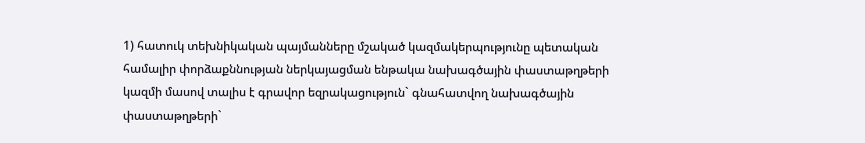1) հատուկ տեխնիկական պայմանները մշակած կազմակերպությունը պետական համալիր փորձաքննության ներկայացման ենթակա նախագծային փաստաթղթերի կազմի մասով տալիս է գրավոր եզրակացություն` գնահատվող նախագծային փաստաթղթերի`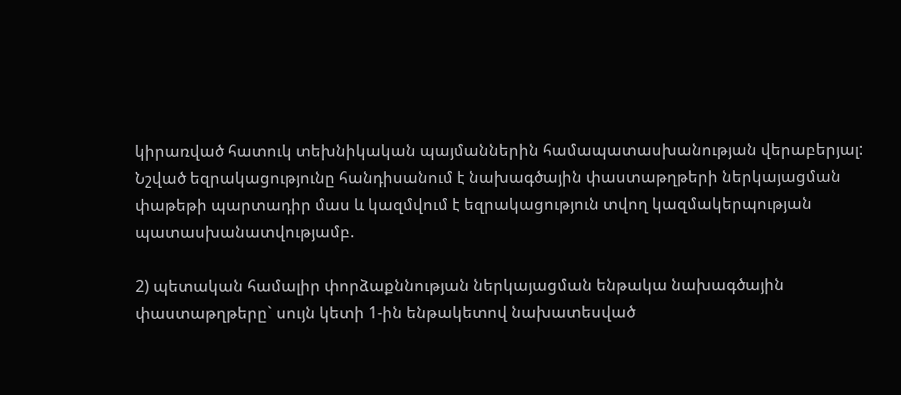կիրառված հատուկ տեխնիկական պայմաններին համապատասխանության վերաբերյալ: Նշված եզրակացությունը հանդիսանում է նախագծային փաստաթղթերի ներկայացման փաթեթի պարտադիր մաս և կազմվում է եզրակացություն տվող կազմակերպության պատասխանատվությամբ.

2) պետական համալիր փորձաքննության ներկայացման ենթակա նախագծային փաստաթղթերը` սույն կետի 1-ին ենթակետով նախատեսված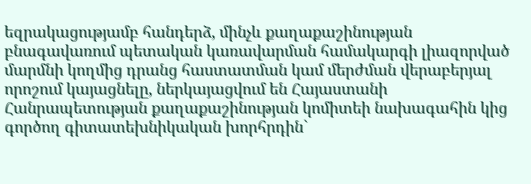եզրակացությամբ հանդերձ, մինչև քաղաքաշինության բնագավառում պետական կառավարման համակարգի լիազորված մարմնի կողմից դրանց հաստատման կամ մերժման վերաբերյալ որոշում կայացնելը, ներկայացվում են Հայաստանի Հանրապետության քաղաքաշինության կոմիտեի նախագահին կից գործող գիտատեխնիկական խորհրդին`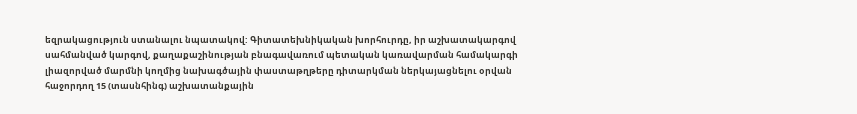եզրակացություն ստանալու նպատակով: Գիտատեխնիկական խորհուրդը, իր աշխատակարգով սահմանված կարգով, քաղաքաշինության բնագավառում պետական կառավարման համակարգի լիազորված մարմնի կողմից նախագծային փաստաթղթերը դիտարկման ներկայացնելու օրվան հաջորդող 15 (տասնհինգ) աշխատանքային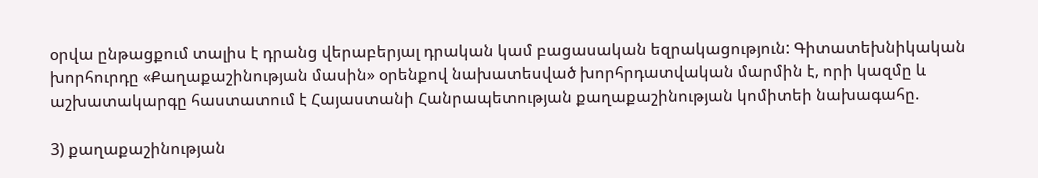օրվա ընթացքում տալիս է դրանց վերաբերյալ դրական կամ բացասական եզրակացություն: Գիտատեխնիկական խորհուրդը «Քաղաքաշինության մասին» օրենքով նախատեսված խորհրդատվական մարմին է, որի կազմը և աշխատակարգը հաստատում է Հայաստանի Հանրապետության քաղաքաշինության կոմիտեի նախագահը.

3) քաղաքաշինության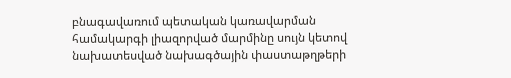բնագավառում պետական կառավարման համակարգի լիազորված մարմինը սույն կետով նախատեսված նախագծային փաստաթղթերի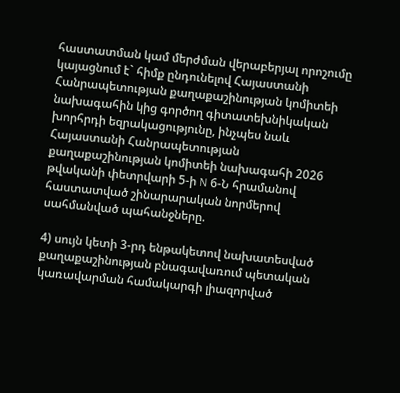հաստատման կամ մերժման վերաբերյալ որոշումը կայացնում է` հիմք ընդունելով Հայաստանի Հանրապետության քաղաքաշինության կոմիտեի նախագահին կից գործող գիտատեխնիկական խորհրդի եզրակացությունը, ինչպես նաև Հայաստանի Հանրապետության քաղաքաշինության կոմիտեի նախագահի 2026 թվականի փետրվարի 5-ի N 6-Ն հրամանով հաստատված շինարարական նորմերով սահմանված պահանջները.

4) սույն կետի 3-րդ ենթակետով նախատեսված քաղաքաշինության բնագավառում պետական կառավարման համակարգի լիազորված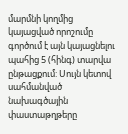մարմնի կողմից կայացված որոշումը գործում է այն կայացնելու պահից 5 (հինգ) տարվա ընթացքում: Սույն կետով սահմանված նախագծային փաստաթղթերը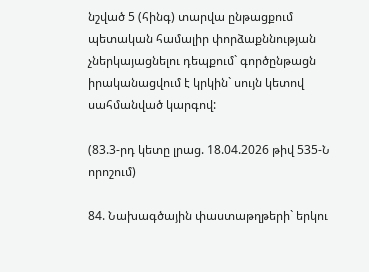նշված 5 (հինգ) տարվա ընթացքում պետական համալիր փորձաքննության չներկայացնելու դեպքում` գործընթացն իրականացվում է կրկին` սույն կետով սահմանված կարգով:

(83.3-րդ կետը լրաց. 18.04.2026 թիվ 535-Ն որոշում)

84. Նախագծային փաստաթղթերի` երկու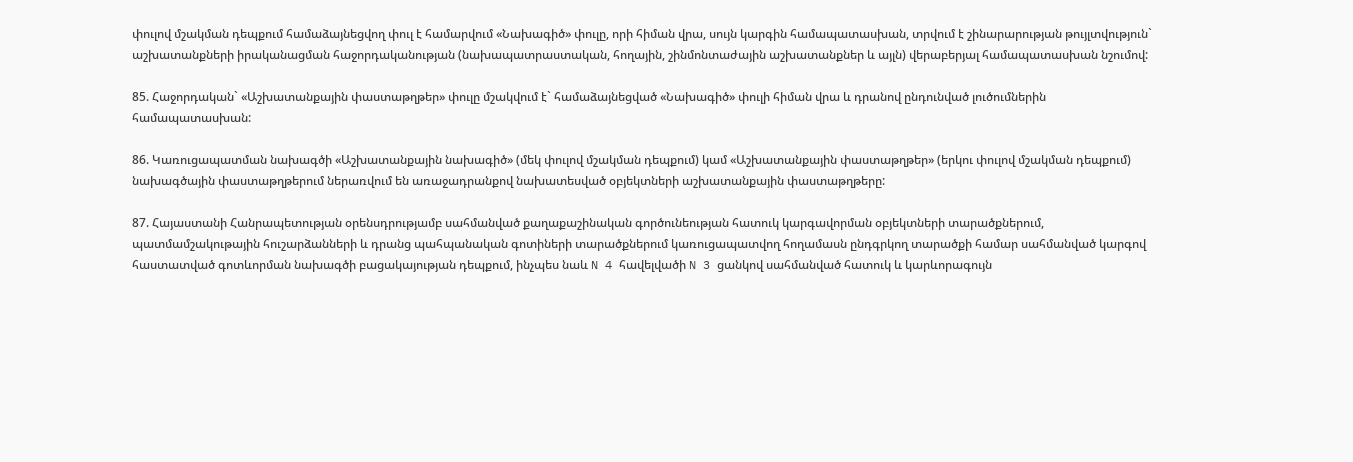փուլով մշակման դեպքում համաձայնեցվող փուլ է համարվում «Նախագիծ» փուլը, որի հիման վրա, սույն կարգին համապատասխան, տրվում է շինարարության թույլտվություն` աշխատանքների իրականացման հաջորդականության (նախապատրաստական, հողային, շինմոնտաժային աշխատանքներ և այլն) վերաբերյալ համապատասխան նշումով:

85. Հաջորդական` «Աշխատանքային փաստաթղթեր» փուլը մշակվում է` համաձայնեցված «Նախագիծ» փուլի հիման վրա և դրանով ընդունված լուծումներին համապատասխան:

86. Կառուցապատման նախագծի «Աշխատանքային նախագիծ» (մեկ փուլով մշակման դեպքում) կամ «Աշխատանքային փաստաթղթեր» (երկու փուլով մշակման դեպքում) նախագծային փաստաթղթերում ներառվում են առաջադրանքով նախատեսված օբյեկտների աշխատանքային փաստաթղթերը:

87. Հայաստանի Հանրապետության օրենսդրությամբ սահմանված քաղաքաշինական գործունեության հատուկ կարգավորման օբյեկտների տարածքներում, պատմամշակութային հուշարձանների և դրանց պահպանական գոտիների տարածքներում կառուցապատվող հողամասն ընդգրկող տարածքի համար սահմանված կարգով հաստատված գոտևորման նախագծի բացակայության դեպքում, ինչպես նաև N 4 հավելվածի N 3 ցանկով սահմանված հատուկ և կարևորագույն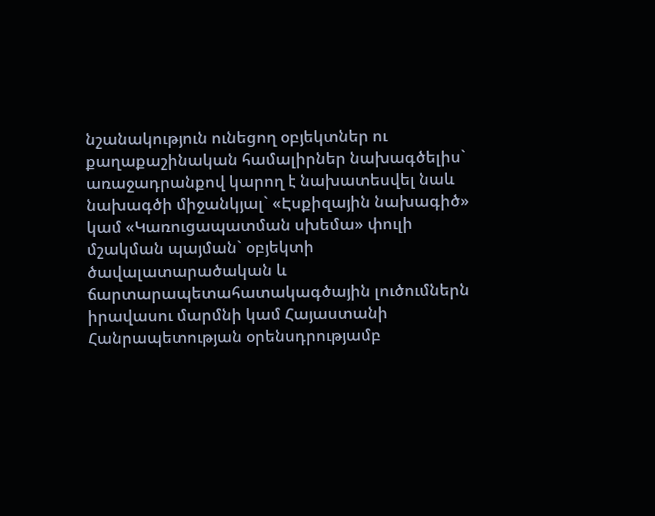նշանակություն ունեցող օբյեկտներ ու քաղաքաշինական համալիրներ նախագծելիս` առաջադրանքով կարող է նախատեսվել նաև նախագծի միջանկյալ` «Էսքիզային նախագիծ» կամ «Կառուցապատման սխեմա» փուլի մշակման պայման` օբյեկտի ծավալատարածական և ճարտարապետահատակագծային լուծումներն իրավասու մարմնի կամ Հայաստանի Հանրապետության օրենսդրությամբ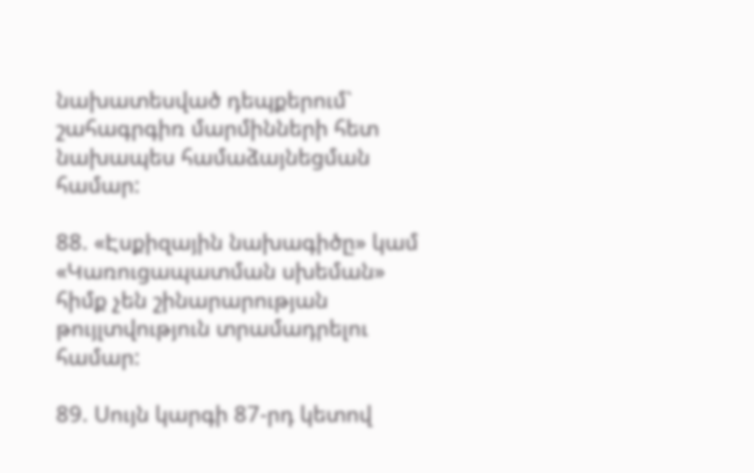նախատեսված դեպքերում` շահագրգիռ մարմինների հետ նախապես համաձայնեցման համար:

88. «Էսքիզային նախագիծը» կամ «Կառուցապատման սխեման» հիմք չեն շինարարության թույլտվություն տրամադրելու համար:

89. Սույն կարգի 87-րդ կետով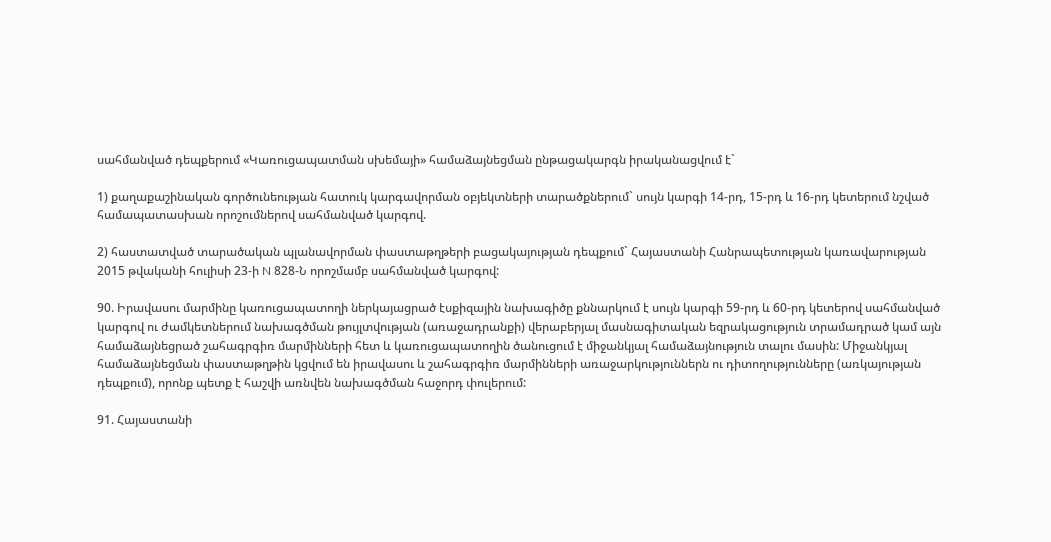սահմանված դեպքերում «Կառուցապատման սխեմայի» համաձայնեցման ընթացակարգն իրականացվում է`

1) քաղաքաշինական գործունեության հատուկ կարգավորման օբյեկտների տարածքներում` սույն կարգի 14-րդ, 15-րդ և 16-րդ կետերում նշված համապատասխան որոշումներով սահմանված կարգով.

2) հաստատված տարածական պլանավորման փաստաթղթերի բացակայության դեպքում` Հայաստանի Հանրապետության կառավարության 2015 թվականի հուլիսի 23-ի N 828-Ն որոշմամբ սահմանված կարգով:

90. Իրավասու մարմինը կառուցապատողի ներկայացրած էսքիզային նախագիծը քննարկում է սույն կարգի 59-րդ և 60-րդ կետերով սահմանված կարգով ու ժամկետներում նախագծման թույլտվության (առաջադրանքի) վերաբերյալ մասնագիտական եզրակացություն տրամադրած կամ այն համաձայնեցրած շահագրգիռ մարմինների հետ և կառուցապատողին ծանուցում է միջանկյալ համաձայնություն տալու մասին: Միջանկյալ համաձայնեցման փաստաթղթին կցվում են իրավասու և շահագրգիռ մարմինների առաջարկություններն ու դիտողությունները (առկայության դեպքում), որոնք պետք է հաշվի առնվեն նախագծման հաջորդ փուլերում:

91. Հայաստանի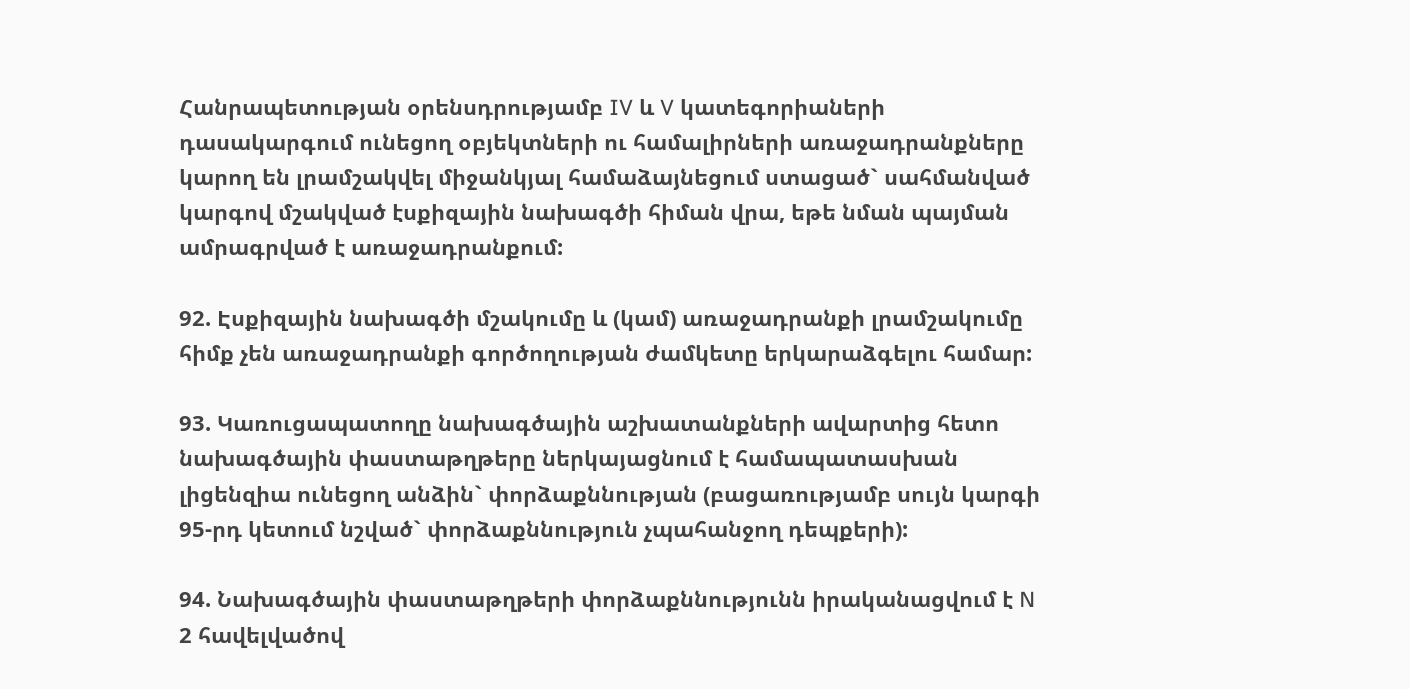Հանրապետության օրենսդրությամբ IV և V կատեգորիաների դասակարգում ունեցող օբյեկտների ու համալիրների առաջադրանքները կարող են լրամշակվել միջանկյալ համաձայնեցում ստացած` սահմանված կարգով մշակված էսքիզային նախագծի հիման վրա, եթե նման պայման ամրագրված է առաջադրանքում:

92. Էսքիզային նախագծի մշակումը և (կամ) առաջադրանքի լրամշակումը հիմք չեն առաջադրանքի գործողության ժամկետը երկարաձգելու համար:

93. Կառուցապատողը նախագծային աշխատանքների ավարտից հետո նախագծային փաստաթղթերը ներկայացնում է համապատասխան լիցենզիա ունեցող անձին` փորձաքննության (բացառությամբ սույն կարգի 95-րդ կետում նշված` փորձաքննություն չպահանջող դեպքերի):

94. Նախագծային փաստաթղթերի փորձաքննությունն իրականացվում է N 2 հավելվածով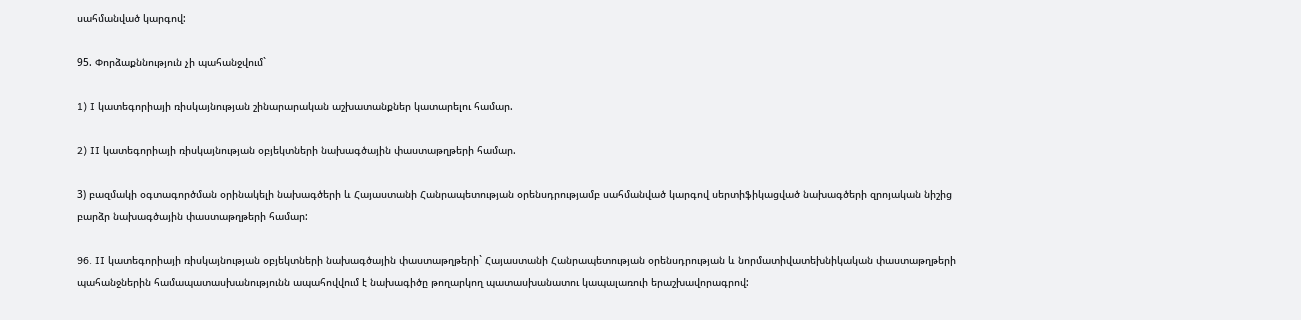սահմանված կարգով:

95. Փորձաքննություն չի պահանջվում`

1) I կատեգորիայի ռիսկայնության շինարարական աշխատանքներ կատարելու համար.

2) II կատեգորիայի ռիսկայնության օբյեկտների նախագծային փաստաթղթերի համար.

3) բազմակի օգտագործման օրինակելի նախագծերի և Հայաստանի Հանրապետության օրենսդրությամբ սահմանված կարգով սերտիֆիկացված նախագծերի զրոյական նիշից բարձր նախագծային փաստաթղթերի համար:

96. II կատեգորիայի ռիսկայնության օբյեկտների նախագծային փաստաթղթերի` Հայաստանի Հանրապետության օրենսդրության և նորմատիվատեխնիկական փաստաթղթերի պահանջներին համապատասխանությունն ապահովվում է նախագիծը թողարկող պատասխանատու կապալառուի երաշխավորագրով: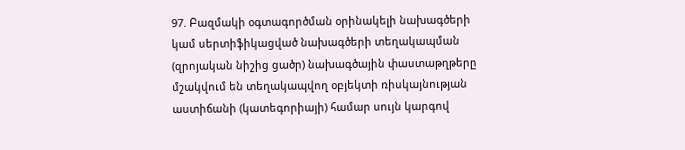97. Բազմակի օգտագործման օրինակելի նախագծերի կամ սերտիֆիկացված նախագծերի տեղակապման (զրոյական նիշից ցածր) նախագծային փաստաթղթերը մշակվում են տեղակապվող օբյեկտի ռիսկայնության աստիճանի (կատեգորիայի) համար սույն կարգով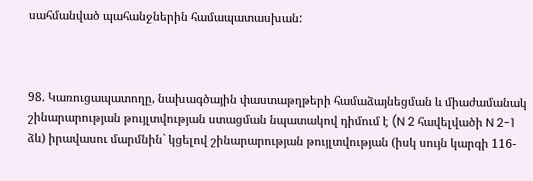սահմանված պահանջներին համապատասխան:



98. Կառուցապատողը, նախագծային փաստաթղթերի համաձայնեցման և միաժամանակ շինարարության թույլտվության ստացման նպատակով դիմում է (N 2 հավելվածի N 2-1 ձև) իրավասու մարմնին` կցելով շինարարության թույլտվության (իսկ սույն կարգի 116-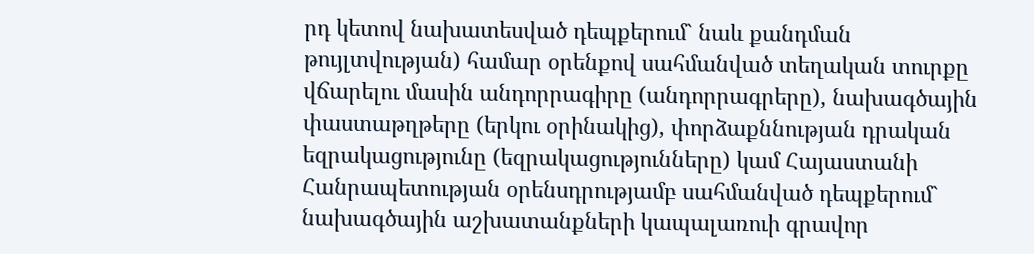րդ կետով նախատեսված դեպքերում` նաև քանդման թույլտվության) համար օրենքով սահմանված տեղական տուրքը վճարելու մասին անդորրագիրը (անդորրագրերը), նախագծային փաստաթղթերը (երկու օրինակից), փորձաքննության դրական եզրակացությունը (եզրակացությունները) կամ Հայաստանի Հանրապետության օրենսդրությամբ սահմանված դեպքերում` նախագծային աշխատանքների կապալառուի գրավոր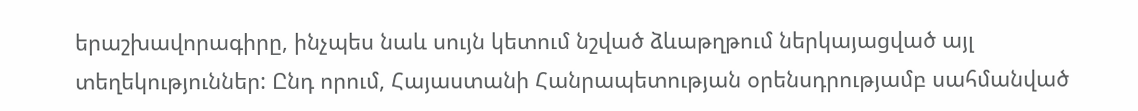երաշխավորագիրը, ինչպես նաև սույն կետում նշված ձևաթղթում ներկայացված այլ տեղեկություններ: Ընդ որում, Հայաստանի Հանրապետության օրենսդրությամբ սահմանված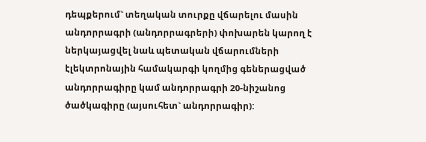դեպքերում` տեղական տուրքը վճարելու մասին անդորրագրի (անդորրագրերի) փոխարեն կարող է ներկայացվել նաև պետական վճարումների էլեկտրոնային համակարգի կողմից գեներացված անդորրագիրը կամ անդորրագրի 20-նիշանոց ծածկագիրը (այսուհետ` անդորրագիր):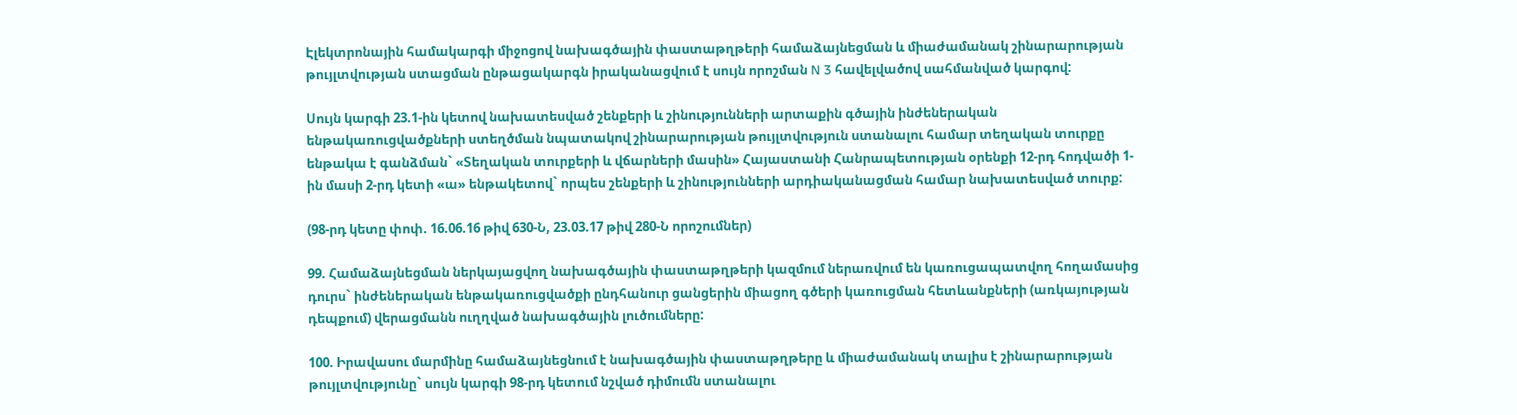Էլեկտրոնային համակարգի միջոցով նախագծային փաստաթղթերի համաձայնեցման և միաժամանակ շինարարության թույլտվության ստացման ընթացակարգն իրականացվում է սույն որոշման N 3 հավելվածով սահմանված կարգով:

Սույն կարգի 23.1-ին կետով նախատեսված շենքերի և շինությունների արտաքին գծային ինժեներական ենթակառուցվածքների ստեղծման նպատակով շինարարության թույլտվություն ստանալու համար տեղական տուրքը ենթակա է գանձման` «Տեղական տուրքերի և վճարների մասին» Հայաստանի Հանրապետության օրենքի 12-րդ հոդվածի 1-ին մասի 2-րդ կետի «ա» ենթակետով` որպես շենքերի և շինությունների արդիականացման համար նախատեսված տուրք:

(98-րդ կետը փոփ. 16.06.16 թիվ 630-Ն, 23.03.17 թիվ 280-Ն որոշումներ)

99. Համաձայնեցման ներկայացվող նախագծային փաստաթղթերի կազմում ներառվում են կառուցապատվող հողամասից դուրս` ինժեներական ենթակառուցվածքի ընդհանուր ցանցերին միացող գծերի կառուցման հետևանքների (առկայության դեպքում) վերացմանն ուղղված նախագծային լուծումները:

100. Իրավասու մարմինը համաձայնեցնում է նախագծային փաստաթղթերը և միաժամանակ տալիս է շինարարության թույլտվությունը` սույն կարգի 98-րդ կետում նշված դիմումն ստանալու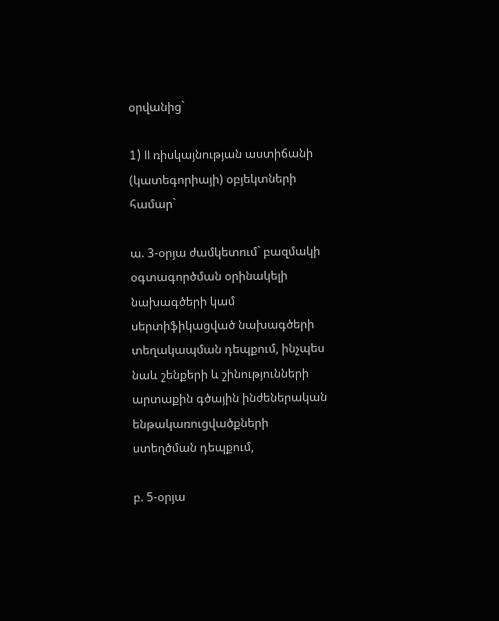օրվանից`

1) II ռիսկայնության աստիճանի (կատեգորիայի) օբյեկտների համար`

ա. 3-օրյա ժամկետում` բազմակի օգտագործման օրինակելի նախագծերի կամ սերտիֆիկացված նախագծերի տեղակապման դեպքում, ինչպես նաև շենքերի և շինությունների արտաքին գծային ինժեներական ենթակառուցվածքների ստեղծման դեպքում,

բ. 5-օրյա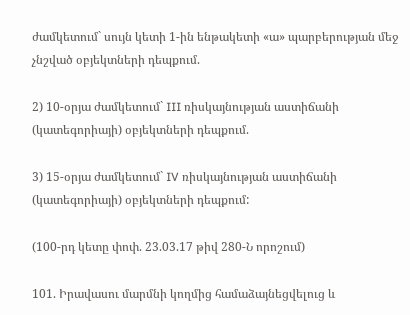ժամկետում` սույն կետի 1-ին ենթակետի «ա» պարբերության մեջ չնշված օբյեկտների դեպքում.

2) 10-օրյա ժամկետում` III ռիսկայնության աստիճանի (կատեգորիայի) օբյեկտների դեպքում.

3) 15-օրյա ժամկետում` IV ռիսկայնության աստիճանի (կատեգորիայի) օբյեկտների դեպքում:

(100-րդ կետը փոփ. 23.03.17 թիվ 280-Ն որոշում)

101. Իրավասու մարմնի կողմից համաձայնեցվելուց և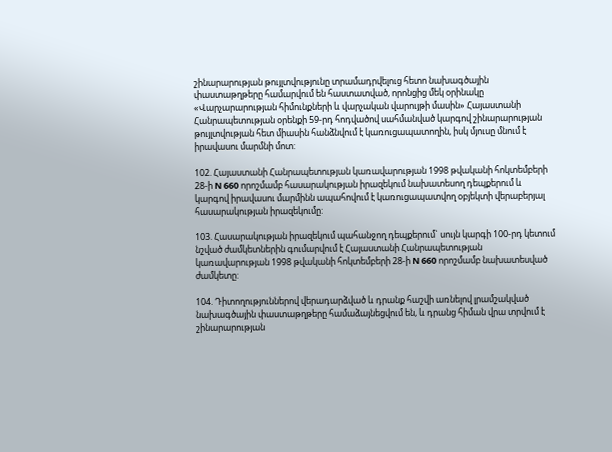շինարարության թույլտվությունը տրամադրվելուց հետո նախագծային փաստաթղթերը համարվում են հաստատված, որոնցից մեկ օրինակը «Վարչարարության հիմունքների և վարչական վարույթի մասին» Հայաստանի Հանրապետության օրենքի 59-րդ հոդվածով սահմանված կարգով շինարարության թույլտվության հետ միասին հանձնվում է կառուցապատողին, իսկ մյուսը մնում է իրավասու մարմնի մոտ:

102. Հայաստանի Հանրապետության կառավարության 1998 թվականի հոկտեմբերի 28-ի N 660 որոշմամբ հասարակության իրազեկում նախատեսող դեպքերում և կարգով իրավասու մարմինն ապահովում է կառուցապատվող օբյեկտի վերաբերյալ հասարակության իրազեկումը:

103. Հասարակության իրազեկում պահանջող դեպքերում` սույն կարգի 100-րդ կետում նշված ժամկետներին գումարվում է Հայաստանի Հանրապետության կառավարության 1998 թվականի հոկտեմբերի 28-ի N 660 որոշմամբ նախատեսված ժամկետը:

104. Դիտողություններով վերադարձված և դրանք հաշվի առնելով լրամշակված նախագծային փաստաթղթերը համաձայնեցվում են, և դրանց հիման վրա տրվում է շինարարության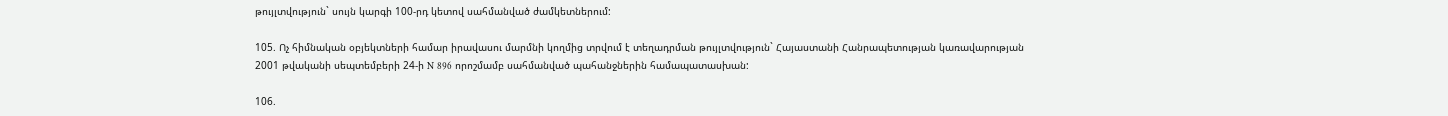թույլտվություն` սույն կարգի 100-րդ կետով սահմանված ժամկետներում:

105. Ոչ հիմնական օբյեկտների համար իրավասու մարմնի կողմից տրվում է տեղադրման թույլտվություն` Հայաստանի Հանրապետության կառավարության 2001 թվականի սեպտեմբերի 24-ի N 896 որոշմամբ սահմանված պահանջներին համապատասխան:

106.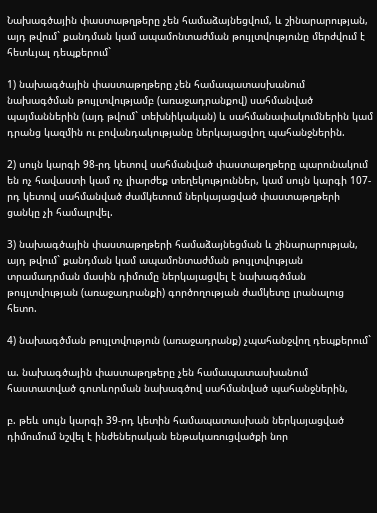Նախագծային փաստաթղթերը չեն համաձայնեցվում, և շինարարության, այդ թվում` քանդման կամ ապամոնտաժման թույլտվությունը մերժվում է հետևյալ դեպքերում`

1) նախագծային փաստաթղթերը չեն համապատասխանում նախագծման թույլտվությամբ (առաջադրանքով) սահմանված պայմաններին (այդ թվում` տեխնիկական) և սահմանափակումներին կամ դրանց կազմին ու բովանդակությանը ներկայացվող պահանջներին.

2) սույն կարգի 98-րդ կետով սահմանված փաստաթղթերը պարունակում են ոչ հավաստի կամ ոչ լիարժեք տեղեկություններ, կամ սույն կարգի 107-րդ կետով սահմանված ժամկետում ներկայացված փաստաթղթերի ցանկը չի համալրվել.

3) նախագծային փաստաթղթերի համաձայնեցման և շինարարության, այդ թվում` քանդման կամ ապամոնտաժման թույլտվության տրամադրման մասին դիմումը ներկայացվել է նախագծման թույլտվության (առաջադրանքի) գործողության ժամկետը լրանալուց հետո.

4) նախագծման թույլտվություն (առաջադրանք) չպահանջվող դեպքերում`

ա. նախագծային փաստաթղթերը չեն համապատասխանում հաստատված գոտևորման նախագծով սահմանված պահանջներին,

բ. թեև սույն կարգի 39-րդ կետին համապատասխան ներկայացված դիմումում նշվել է ինժեներական ենթակառուցվածքի նոր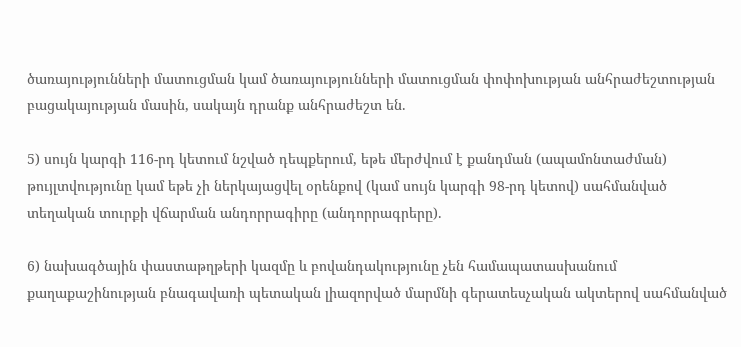ծառայությունների մատուցման կամ ծառայությունների մատուցման փոփոխության անհրաժեշտության բացակայության մասին, սակայն դրանք անհրաժեշտ են.

5) սույն կարգի 116-րդ կետում նշված դեպքերում, եթե մերժվում է քանդման (ապամոնտաժման) թույլտվությունը կամ եթե չի ներկայացվել օրենքով (կամ սույն կարգի 98-րդ կետով) սահմանված տեղական տուրքի վճարման անդորրագիրը (անդորրագրերը).

6) նախագծային փաստաթղթերի կազմը և բովանդակությունը չեն համապատասխանում քաղաքաշինության բնագավառի պետական լիազորված մարմնի գերատեսչական ակտերով սահմանված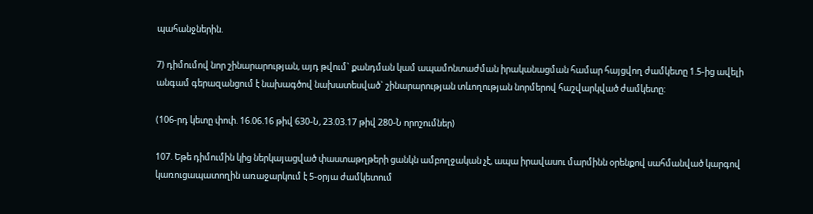պահանջներին.

7) դիմումով նոր շինարարության, այդ թվում` քանդման կամ ապամոնտաժման իրականացման համար հայցվող ժամկետը 1.5-ից ավելի անգամ գերազանցում է նախագծով նախատեսված` շինարարության տևողության նորմերով հաշվարկված ժամկետը:

(106-րդ կետը փոփ. 16.06.16 թիվ 630-Ն, 23.03.17 թիվ 280-Ն որոշումներ)

107. Եթե դիմումին կից ներկայացված փաստաթղթերի ցանկն ամբողջական չէ, ապա իրավասու մարմինն օրենքով սահմանված կարգով կառուցապատողին առաջարկում է 5-օրյա ժամկետում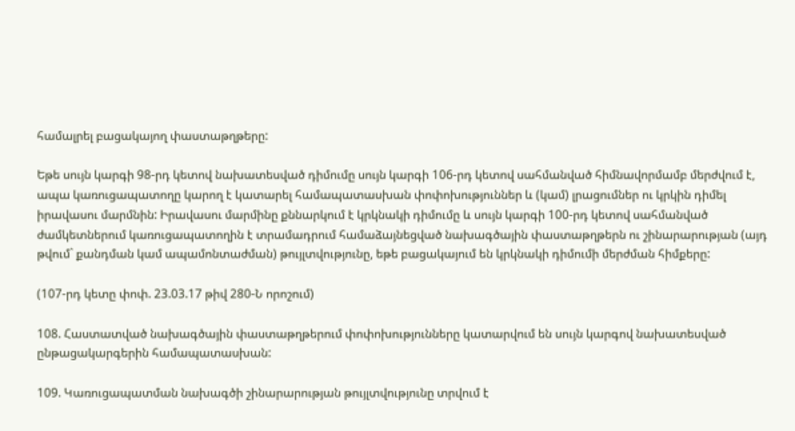համալրել բացակայող փաստաթղթերը:

Եթե սույն կարգի 98-րդ կետով նախատեսված դիմումը սույն կարգի 106-րդ կետով սահմանված հիմնավորմամբ մերժվում է, ապա կառուցապատողը կարող է կատարել համապատասխան փոփոխություններ և (կամ) լրացումներ ու կրկին դիմել իրավասու մարմնին: Իրավասու մարմինը քննարկում է կրկնակի դիմումը և սույն կարգի 100-րդ կետով սահմանված ժամկետներում կառուցապատողին է տրամադրում համաձայնեցված նախագծային փաստաթղթերն ու շինարարության (այդ թվում` քանդման կամ ապամոնտաժման) թույլտվությունը, եթե բացակայում են կրկնակի դիմումի մերժման հիմքերը:

(107-րդ կետը փոփ. 23.03.17 թիվ 280-Ն որոշում)

108. Հաստատված նախագծային փաստաթղթերում փոփոխությունները կատարվում են սույն կարգով նախատեսված ընթացակարգերին համապատասխան:

109. Կառուցապատման նախագծի շինարարության թույլտվությունը տրվում է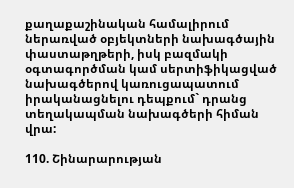քաղաքաշինական համալիրում ներառված օբյեկտների նախագծային փաստաթղթերի, իսկ բազմակի օգտագործման կամ սերտիֆիկացված նախագծերով կառուցապատում իրականացնելու դեպքում` դրանց տեղակապման նախագծերի հիման վրա:

110. Շինարարության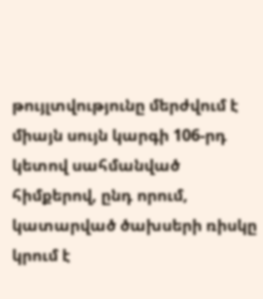թույլտվությունը մերժվում է միայն սույն կարգի 106-րդ կետով սահմանված հիմքերով, ընդ որում, կատարված ծախսերի ռիսկը կրում է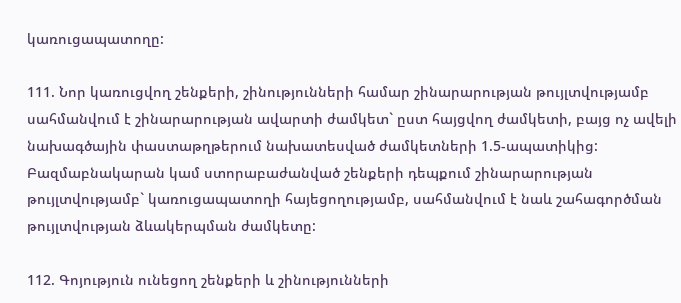կառուցապատողը:

111. Նոր կառուցվող շենքերի, շինությունների համար շինարարության թույլտվությամբ սահմանվում է շինարարության ավարտի ժամկետ` ըստ հայցվող ժամկետի, բայց ոչ ավելի նախագծային փաստաթղթերում նախատեսված ժամկետների 1.5-ապատիկից: Բազմաբնակարան կամ ստորաբաժանված շենքերի դեպքում շինարարության թույլտվությամբ` կառուցապատողի հայեցողությամբ, սահմանվում է նաև շահագործման թույլտվության ձևակերպման ժամկետը:

112. Գոյություն ունեցող շենքերի և շինությունների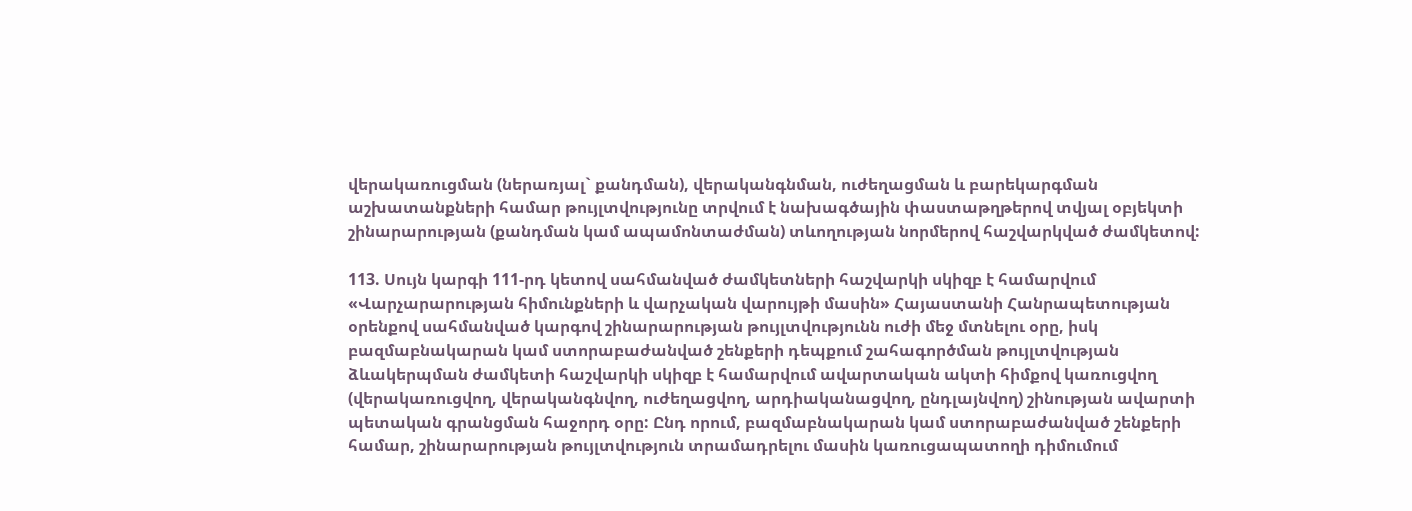վերակառուցման (ներառյալ` քանդման), վերականգնման, ուժեղացման և բարեկարգման աշխատանքների համար թույլտվությունը տրվում է նախագծային փաստաթղթերով տվյալ օբյեկտի շինարարության (քանդման կամ ապամոնտաժման) տևողության նորմերով հաշվարկված ժամկետով:

113. Սույն կարգի 111-րդ կետով սահմանված ժամկետների հաշվարկի սկիզբ է համարվում «Վարչարարության հիմունքների և վարչական վարույթի մասին» Հայաստանի Հանրապետության օրենքով սահմանված կարգով շինարարության թույլտվությունն ուժի մեջ մտնելու օրը, իսկ բազմաբնակարան կամ ստորաբաժանված շենքերի դեպքում շահագործման թույլտվության ձևակերպման ժամկետի հաշվարկի սկիզբ է համարվում ավարտական ակտի հիմքով կառուցվող (վերակառուցվող, վերականգնվող, ուժեղացվող, արդիականացվող, ընդլայնվող) շինության ավարտի պետական գրանցման հաջորդ օրը: Ընդ որում, բազմաբնակարան կամ ստորաբաժանված շենքերի համար, շինարարության թույլտվություն տրամադրելու մասին կառուցապատողի դիմումում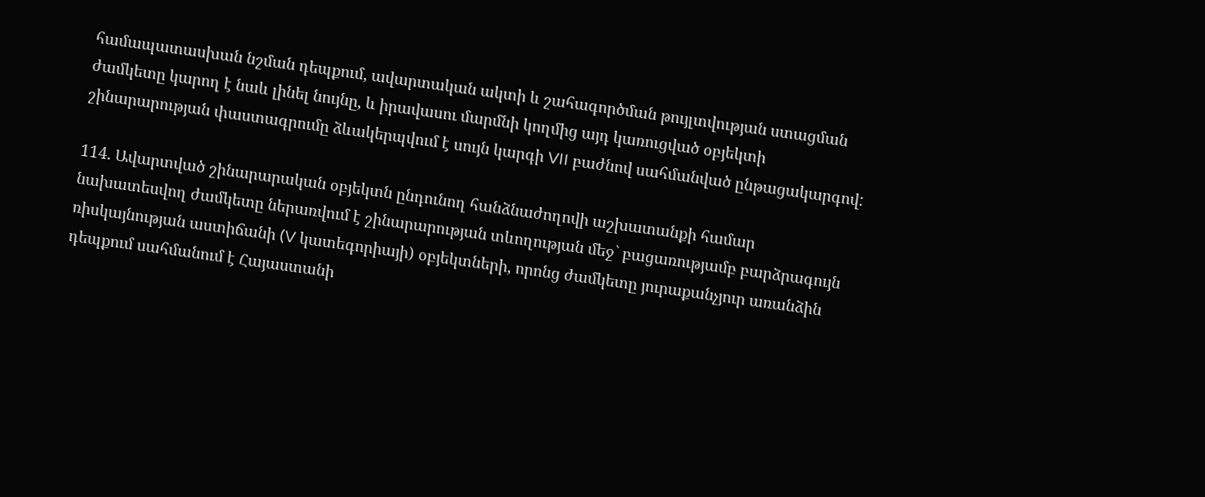համապատասխան նշման դեպքում, ավարտական ակտի և շահագործման թույլտվության ստացման ժամկետը կարող է նաև լինել նույնը, և իրավասու մարմնի կողմից այդ կառուցված օբյեկտի շինարարության փաստագրումը ձևակերպվում է սույն կարգի VII բաժնով սահմանված ընթացակարգով:

114. Ավարտված շինարարական օբյեկտն ընդունող հանձնաժողովի աշխատանքի համար նախատեսվող ժամկետը ներառվում է շինարարության տևողության մեջ` բացառությամբ բարձրագույն ռիսկայնության աստիճանի (V կատեգորիայի) օբյեկտների, որոնց ժամկետը յուրաքանչյուր առանձին դեպքում սահմանում է Հայաստանի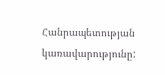Հանրապետության կառավարությունը: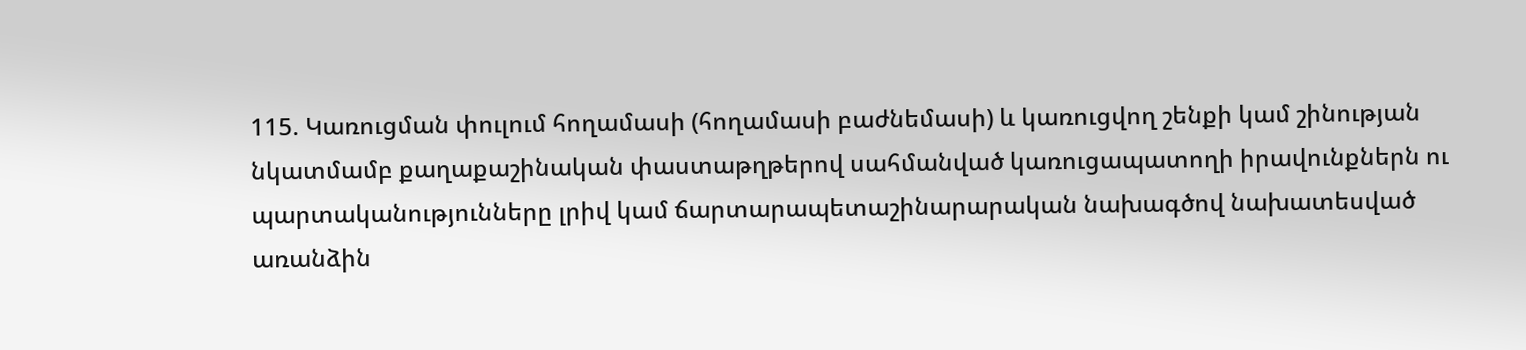115. Կառուցման փուլում հողամասի (հողամասի բաժնեմասի) և կառուցվող շենքի կամ շինության նկատմամբ քաղաքաշինական փաստաթղթերով սահմանված կառուցապատողի իրավունքներն ու պարտականությունները լրիվ կամ ճարտարապետաշինարարական նախագծով նախատեսված առանձին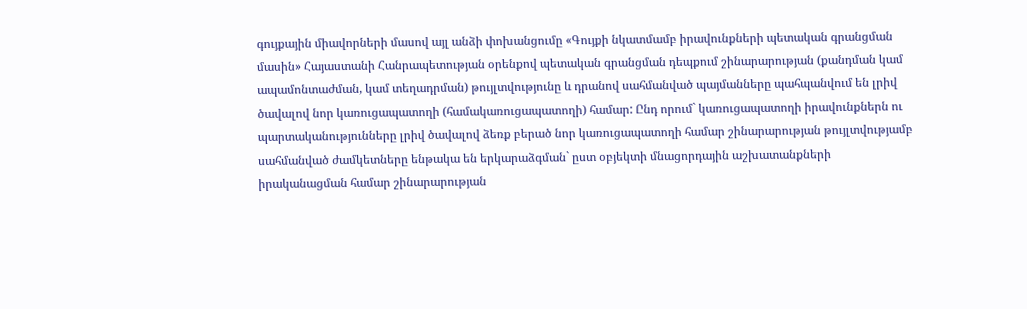գույքային միավորների մասով այլ անձի փոխանցումը «Գույքի նկատմամբ իրավունքների պետական գրանցման մասին» Հայաստանի Հանրապետության օրենքով պետական գրանցման դեպքում շինարարության (քանդման կամ ապամոնտաժման, կամ տեղադրման) թույլտվությունը և դրանով սահմանված պայմանները պահպանվում են լրիվ ծավալով նոր կառուցապատողի (համակառուցապատողի) համար: Ընդ որում` կառուցապատողի իրավունքներն ու պարտականությունները լրիվ ծավալով ձեռք բերած նոր կառուցապատողի համար շինարարության թույլտվությամբ սահմանված ժամկետները ենթակա են երկարաձգման` ըստ օբյեկտի մնացորդային աշխատանքների իրականացման համար շինարարության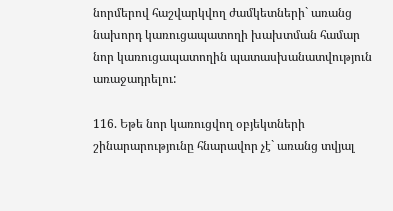նորմերով հաշվարկվող ժամկետների` առանց նախորդ կառուցապատողի խախտման համար նոր կառուցապատողին պատասխանատվություն առաջադրելու:

116. Եթե նոր կառուցվող օբյեկտների շինարարությունը հնարավոր չէ` առանց տվյալ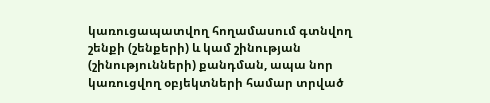կառուցապատվող հողամասում գտնվող շենքի (շենքերի) և կամ շինության (շինությունների) քանդման, ապա նոր կառուցվող օբյեկտների համար տրված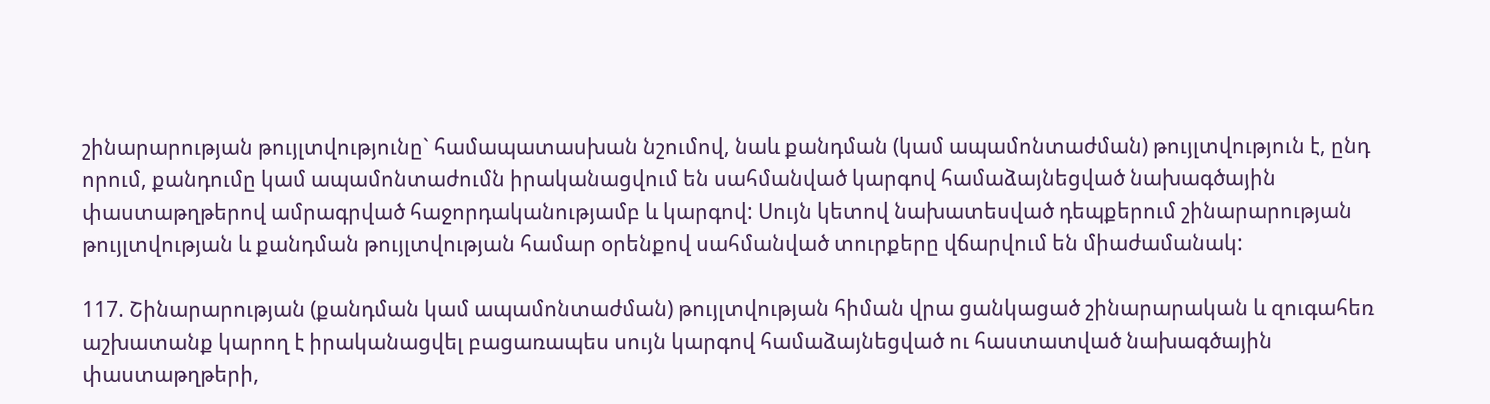շինարարության թույլտվությունը` համապատասխան նշումով, նաև քանդման (կամ ապամոնտաժման) թույլտվություն է, ընդ որում, քանդումը կամ ապամոնտաժումն իրականացվում են սահմանված կարգով համաձայնեցված նախագծային փաստաթղթերով ամրագրված հաջորդականությամբ և կարգով: Սույն կետով նախատեսված դեպքերում շինարարության թույլտվության և քանդման թույլտվության համար օրենքով սահմանված տուրքերը վճարվում են միաժամանակ:

117. Շինարարության (քանդման կամ ապամոնտաժման) թույլտվության հիման վրա ցանկացած շինարարական և զուգահեռ աշխատանք կարող է իրականացվել բացառապես սույն կարգով համաձայնեցված ու հաստատված նախագծային փաստաթղթերի,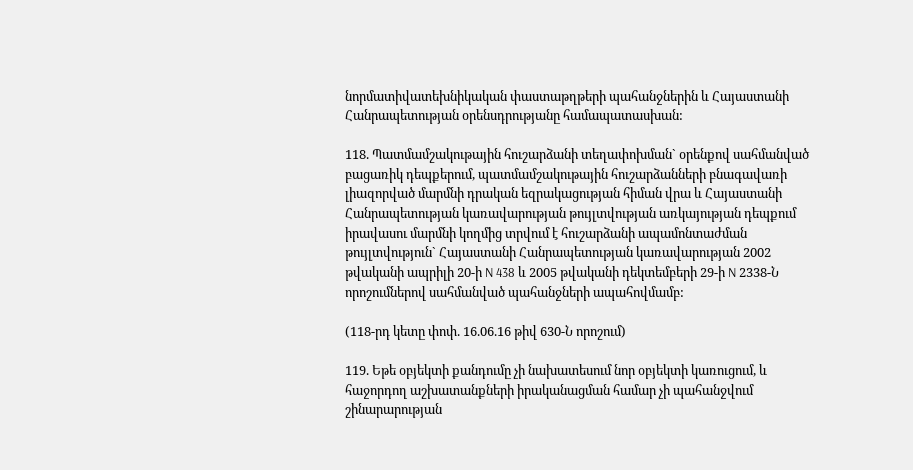նորմատիվատեխնիկական փաստաթղթերի պահանջներին և Հայաստանի Հանրապետության օրենսդրությանը համապատասխան:

118. Պատմամշակութային հուշարձանի տեղափոխման` օրենքով սահմանված բացառիկ դեպքերում, պատմամշակութային հուշարձանների բնագավառի լիազորված մարմնի դրական եզրակացության հիման վրա և Հայաստանի Հանրապետության կառավարության թույլտվության առկայության դեպքում իրավասու մարմնի կողմից տրվում է հուշարձանի ապամոնտաժման թույլտվություն` Հայաստանի Հանրապետության կառավարության 2002 թվականի ապրիլի 20-ի N 438 և 2005 թվականի դեկտեմբերի 29-ի N 2338-Ն որոշումներով սահմանված պահանջների ապահովմամբ:

(118-րդ կետը փոփ. 16.06.16 թիվ 630-Ն որոշում)

119. Եթե օբյեկտի քանդումը չի նախատեսում նոր օբյեկտի կառուցում, և հաջորդող աշխատանքների իրականացման համար չի պահանջվում շինարարության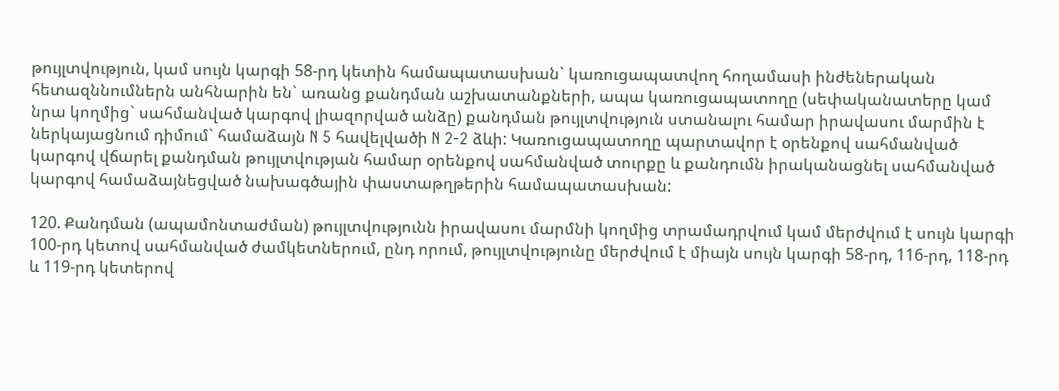թույլտվություն, կամ սույն կարգի 58-րդ կետին համապատասխան` կառուցապատվող հողամասի ինժեներական հետազննումներն անհնարին են` առանց քանդման աշխատանքների, ապա կառուցապատողը (սեփականատերը կամ նրա կողմից` սահմանված կարգով լիազորված անձը) քանդման թույլտվություն ստանալու համար իրավասու մարմին է ներկայացնում դիմում` համաձայն N 5 հավելվածի N 2-2 ձևի: Կառուցապատողը պարտավոր է օրենքով սահմանված կարգով վճարել քանդման թույլտվության համար օրենքով սահմանված տուրքը և քանդումն իրականացնել սահմանված կարգով համաձայնեցված նախագծային փաստաթղթերին համապատասխան:

120. Քանդման (ապամոնտաժման) թույլտվությունն իրավասու մարմնի կողմից տրամադրվում կամ մերժվում է սույն կարգի 100-րդ կետով սահմանված ժամկետներում, ընդ որում, թույլտվությունը մերժվում է միայն սույն կարգի 58-րդ, 116-րդ, 118-րդ և 119-րդ կետերով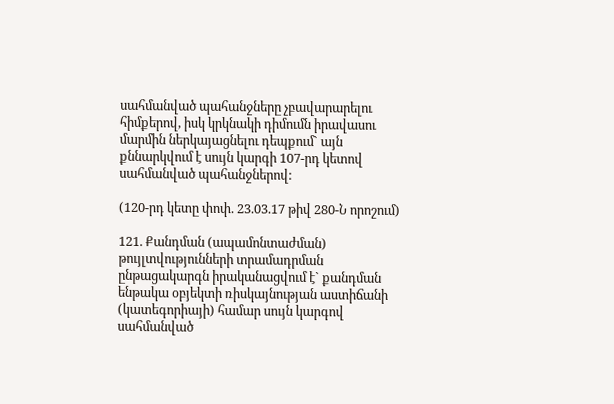սահմանված պահանջները չբավարարելու հիմքերով, իսկ կրկնակի դիմումն իրավասու մարմին ներկայացնելու դեպքում` այն քննարկվում է սույն կարգի 107-րդ կետով սահմանված պահանջներով:

(120-րդ կետը փոփ. 23.03.17 թիվ 280-Ն որոշում)

121. Քանդման (ապամոնտաժման) թույլտվությունների տրամադրման ընթացակարգն իրականացվում է` քանդման ենթակա օբյեկտի ռիսկայնության աստիճանի (կատեգորիայի) համար սույն կարգով սահմանված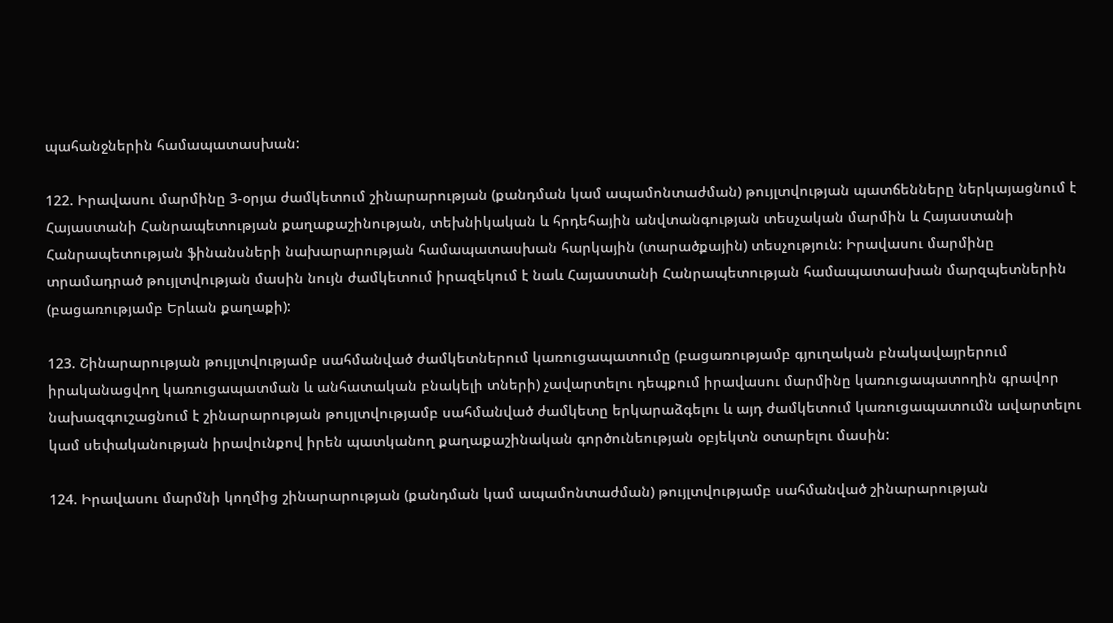պահանջներին համապատասխան:

122. Իրավասու մարմինը 3-օրյա ժամկետում շինարարության (քանդման կամ ապամոնտաժման) թույլտվության պատճենները ներկայացնում է Հայաստանի Հանրապետության քաղաքաշինության, տեխնիկական և հրդեհային անվտանգության տեսչական մարմին և Հայաստանի Հանրապետության ֆինանսների նախարարության համապատասխան հարկային (տարածքային) տեսչություն: Իրավասու մարմինը տրամադրած թույլտվության մասին նույն ժամկետում իրազեկում է նաև Հայաստանի Հանրապետության համապատասխան մարզպետներին (բացառությամբ Երևան քաղաքի):

123. Շինարարության թույլտվությամբ սահմանված ժամկետներում կառուցապատումը (բացառությամբ գյուղական բնակավայրերում իրականացվող կառուցապատման և անհատական բնակելի տների) չավարտելու դեպքում իրավասու մարմինը կառուցապատողին գրավոր նախազգուշացնում է շինարարության թույլտվությամբ սահմանված ժամկետը երկարաձգելու և այդ ժամկետում կառուցապատումն ավարտելու կամ սեփականության իրավունքով իրեն պատկանող քաղաքաշինական գործունեության օբյեկտն օտարելու մասին:

124. Իրավասու մարմնի կողմից շինարարության (քանդման կամ ապամոնտաժման) թույլտվությամբ սահմանված շինարարության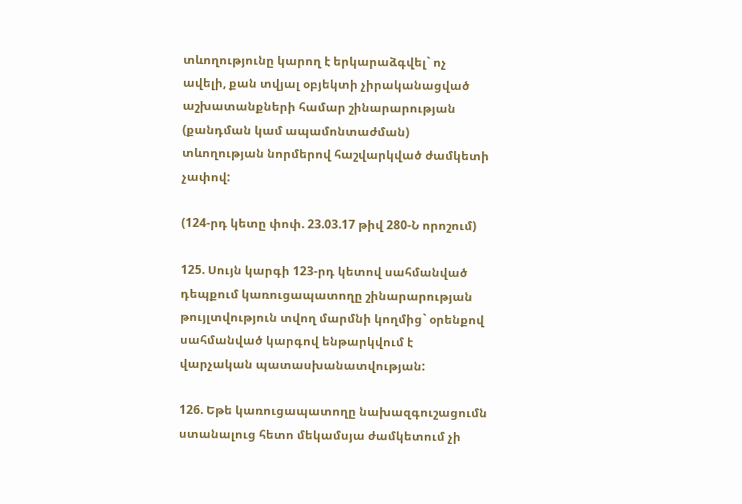տևողությունը կարող է երկարաձգվել` ոչ ավելի, քան տվյալ օբյեկտի չիրականացված աշխատանքների համար շինարարության (քանդման կամ ապամոնտաժման) տևողության նորմերով հաշվարկված ժամկետի չափով:

(124-րդ կետը փոփ. 23.03.17 թիվ 280-Ն որոշում)

125. Սույն կարգի 123-րդ կետով սահմանված դեպքում կառուցապատողը շինարարության թույլտվություն տվող մարմնի կողմից` օրենքով սահմանված կարգով ենթարկվում է վարչական պատասխանատվության:

126. Եթե կառուցապատողը նախազգուշացումն ստանալուց հետո մեկամսյա ժամկետում չի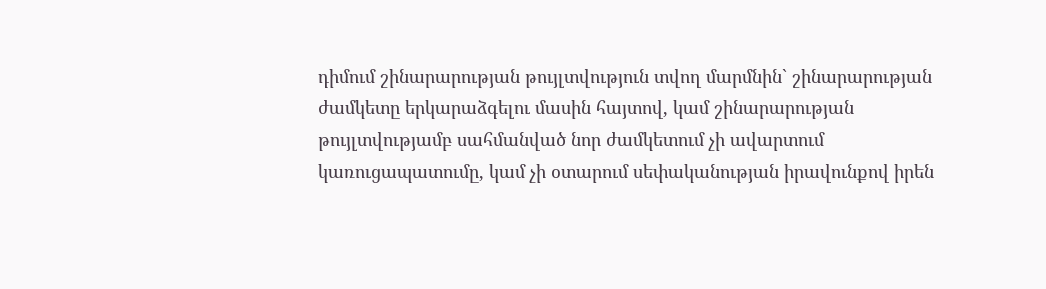դիմում շինարարության թույլտվություն տվող մարմնին` շինարարության ժամկետը երկարաձգելու մասին հայտով, կամ շինարարության թույլտվությամբ սահմանված նոր ժամկետում չի ավարտում կառուցապատումը, կամ չի օտարում սեփականության իրավունքով իրեն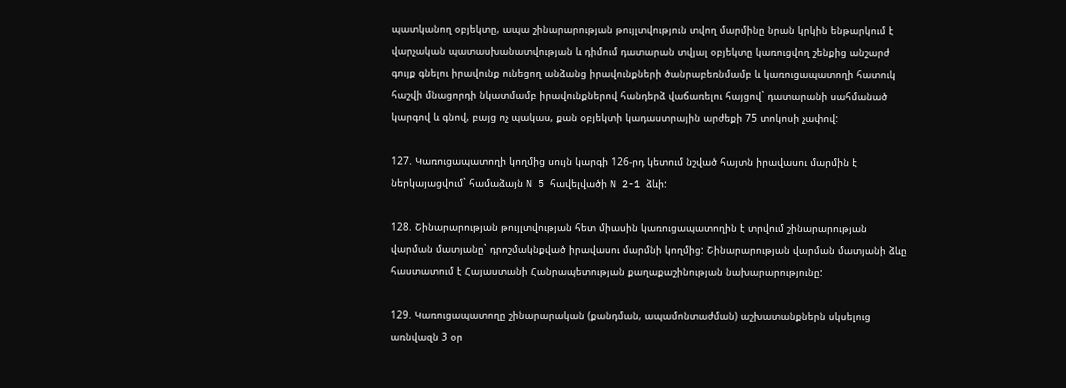պատկանող օբյեկտը, ապա շինարարության թույլտվություն տվող մարմինը նրան կրկին ենթարկում է վարչական պատասխանատվության և դիմում դատարան տվյալ օբյեկտը կառուցվող շենքից անշարժ գույք գնելու իրավունք ունեցող անձանց իրավունքների ծանրաբեռնմամբ և կառուցապատողի հատուկ հաշվի մնացորդի նկատմամբ իրավունքներով հանդերձ վաճառելու հայցով` դատարանի սահմանած կարգով և գնով, բայց ոչ պակաս, քան օբյեկտի կադաստրային արժեքի 75 տոկոսի չափով:

127. Կառուցապատողի կողմից սույն կարգի 126-րդ կետում նշված հայտն իրավասու մարմին է ներկայացվում` համաձայն N 5 հավելվածի N 2-1 ձևի:

128. Շինարարության թույլտվության հետ միասին կառուցապատողին է տրվում շինարարության վարման մատյանը` դրոշմակնքված իրավասու մարմնի կողմից: Շինարարության վարման մատյանի ձևը հաստատում է Հայաստանի Հանրապետության քաղաքաշինության նախարարությունը:

129. Կառուցապատողը շինարարական (քանդման, ապամոնտաժման) աշխատանքներն սկսելուց առնվազն 3 օր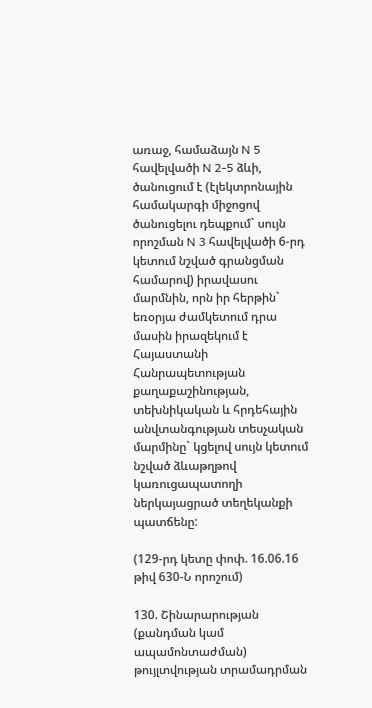առաջ, համաձայն N 5 հավելվածի N 2-5 ձևի, ծանուցում է (էլեկտրոնային համակարգի միջոցով ծանուցելու դեպքում` սույն որոշման N 3 հավելվածի 6-րդ կետում նշված գրանցման համարով) իրավասու մարմնին, որն իր հերթին` եռօրյա ժամկետում դրա մասին իրազեկում է Հայաստանի Հանրապետության քաղաքաշինության, տեխնիկական և հրդեհային անվտանգության տեսչական մարմինը` կցելով սույն կետում նշված ձևաթղթով կառուցապատողի ներկայացրած տեղեկանքի պատճենը:

(129-րդ կետը փոփ. 16.06.16 թիվ 630-Ն որոշում)

130. Շինարարության (քանդման կամ ապամոնտաժման) թույլտվության տրամադրման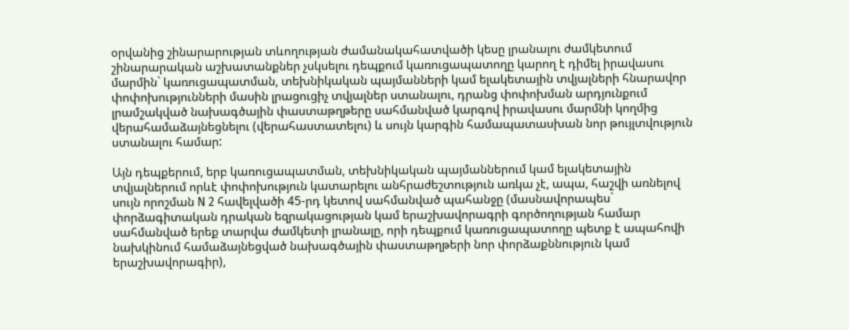օրվանից շինարարության տևողության ժամանակահատվածի կեսը լրանալու ժամկետում շինարարական աշխատանքներ չսկսելու դեպքում կառուցապատողը կարող է դիմել իրավասու մարմին` կառուցապատման, տեխնիկական պայմանների կամ ելակետային տվյալների հնարավոր փոփոխությունների մասին լրացուցիչ տվյալներ ստանալու, դրանց փոփոխման արդյունքում լրամշակված նախագծային փաստաթղթերը սահմանված կարգով իրավասու մարմնի կողմից վերահամաձայնեցնելու (վերահաստատելու) և սույն կարգին համապատասխան նոր թույլտվություն ստանալու համար:

Այն դեպքերում, երբ կառուցապատման, տեխնիկական պայմաններում կամ ելակետային տվյալներում որևէ փոփոխություն կատարելու անհրաժեշտություն առկա չէ, ապա, հաշվի առնելով սույն որոշման N 2 հավելվածի 45-րդ կետով սահմանված պահանջը (մասնավորապես` փորձագիտական դրական եզրակացության կամ երաշխավորագրի գործողության համար սահմանված երեք տարվա ժամկետի լրանալը, որի դեպքում կառուցապատողը պետք է ապահովի նախկինում համաձայնեցված նախագծային փաստաթղթերի նոր փորձաքննություն կամ երաշխավորագիր),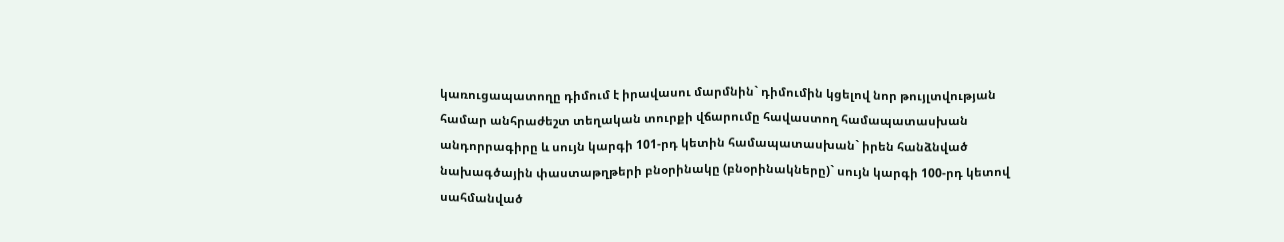կառուցապատողը դիմում է իրավասու մարմնին` դիմումին կցելով նոր թույլտվության համար անհրաժեշտ տեղական տուրքի վճարումը հավաստող համապատասխան անդորրագիրը և սույն կարգի 101-րդ կետին համապատասխան` իրեն հանձնված նախագծային փաստաթղթերի բնօրինակը (բնօրինակները)` սույն կարգի 100-րդ կետով սահմանված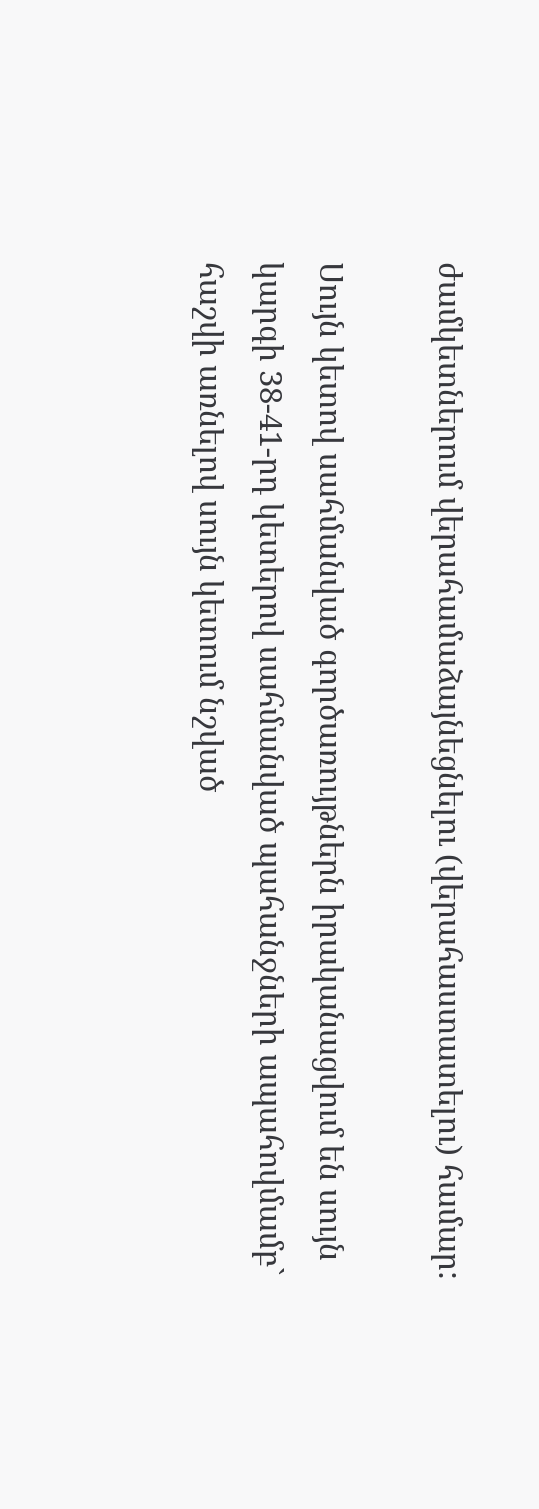ժամկետներում վերահամաձայնեցնելու (վերահաստատելու) համար:

Սույն կետով սահմանված գործառույթներն իրականացվում են սույն կարգի 38-41-րդ կետերով սահմանված պահանջների ապահովմամբ` հաշվի առնելով սույն կետում նշված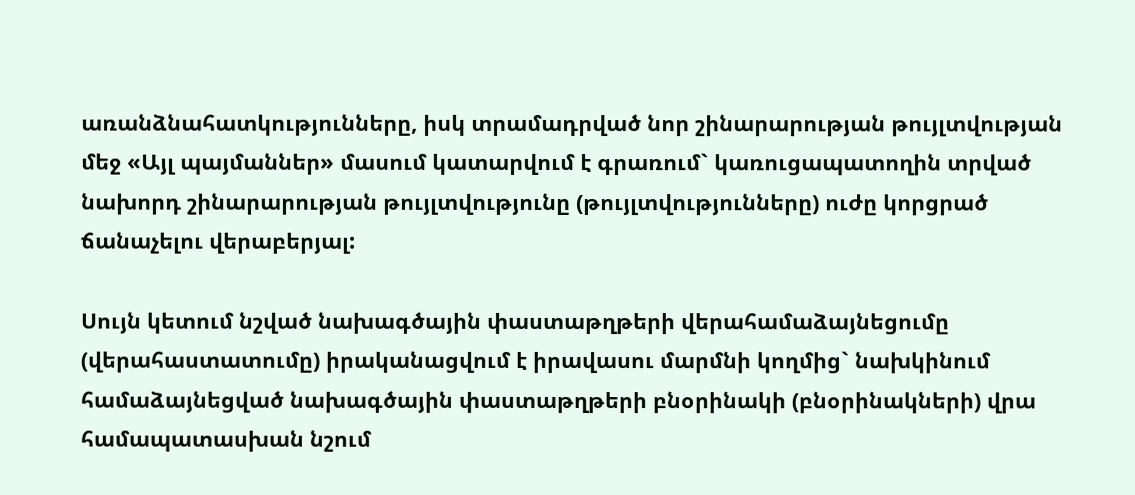առանձնահատկությունները, իսկ տրամադրված նոր շինարարության թույլտվության մեջ «Այլ պայմաններ» մասում կատարվում է գրառում` կառուցապատողին տրված նախորդ շինարարության թույլտվությունը (թույլտվությունները) ուժը կորցրած ճանաչելու վերաբերյալ:

Սույն կետում նշված նախագծային փաստաթղթերի վերահամաձայնեցումը (վերահաստատումը) իրականացվում է իրավասու մարմնի կողմից` նախկինում համաձայնեցված նախագծային փաստաթղթերի բնօրինակի (բնօրինակների) վրա համապատասխան նշում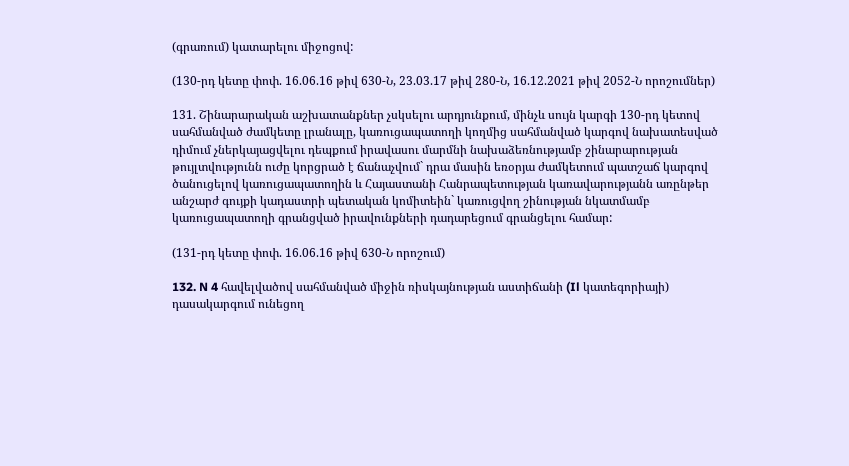(գրառում) կատարելու միջոցով:

(130-րդ կետը փոփ. 16.06.16 թիվ 630-Ն, 23.03.17 թիվ 280-Ն, 16.12.2021 թիվ 2052-Ն որոշումներ)

131. Շինարարական աշխատանքներ չսկսելու արդյունքում, մինչև սույն կարգի 130-րդ կետով սահմանված ժամկետը լրանալը, կառուցապատողի կողմից սահմանված կարգով նախատեսված դիմում չներկայացվելու դեպքում իրավասու մարմնի նախաձեռնությամբ շինարարության թույլտվությունն ուժը կորցրած է ճանաչվում` դրա մասին եռօրյա ժամկետում պատշաճ կարգով ծանուցելով կառուցապատողին և Հայաստանի Հանրապետության կառավարությանն առընթեր անշարժ գույքի կադաստրի պետական կոմիտեին` կառուցվող շինության նկատմամբ կառուցապատողի գրանցված իրավունքների դադարեցում գրանցելու համար:

(131-րդ կետը փոփ. 16.06.16 թիվ 630-Ն որոշում)

132. N 4 հավելվածով սահմանված միջին ռիսկայնության աստիճանի (Il կատեգորիայի) դասակարգում ունեցող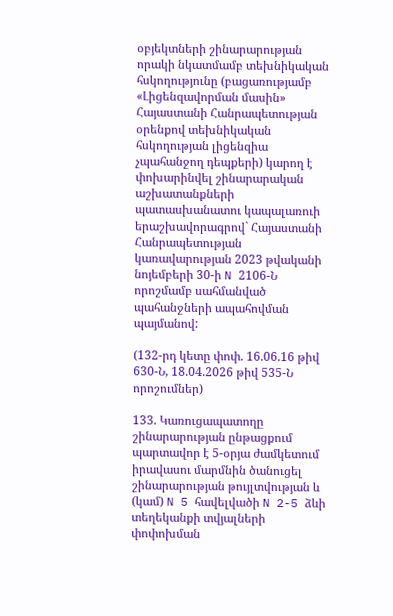օբյեկտների շինարարության որակի նկատմամբ տեխնիկական հսկողությունը (բացառությամբ «Լիցենզավորման մասին» Հայաստանի Հանրապետության օրենքով տեխնիկական հսկողության լիցենզիա չպահանջող դեպքերի) կարող է փոխարինվել շինարարական աշխատանքների պատասխանատու կապալառուի երաշխավորագրով` Հայաստանի Հանրապետության կառավարության 2023 թվականի նոյեմբերի 30-ի N 2106-Ն որոշմամբ սահմանված պահանջների ապահովման պայմանով:

(132-րդ կետը փոփ. 16.06.16 թիվ 630-Ն, 18.04.2026 թիվ 535-Ն որոշումներ)

133. Կառուցապատողը շինարարության ընթացքում պարտավոր է 5-օրյա ժամկետում իրավասու մարմնին ծանուցել շինարարության թույլտվության և (կամ) N 5 հավելվածի N 2-5 ձևի տեղեկանքի տվյալների փոփոխման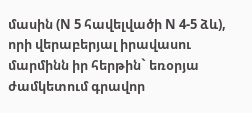մասին (N 5 հավելվածի N 4-5 ձև), որի վերաբերյալ իրավասու մարմինն իր հերթին` եռօրյա ժամկետում գրավոր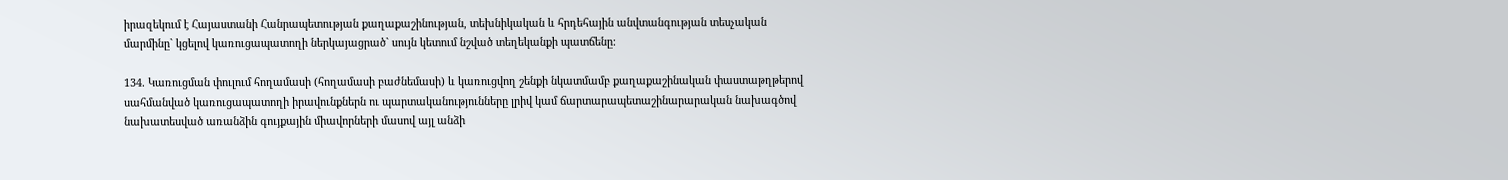իրազեկում է Հայաստանի Հանրապետության քաղաքաշինության, տեխնիկական և հրդեհային անվտանգության տեսչական մարմինը` կցելով կառուցապատողի ներկայացրած` սույն կետում նշված տեղեկանքի պատճենը:

134. Կառուցման փուլում հողամասի (հողամասի բաժնեմասի) և կառուցվող շենքի նկատմամբ քաղաքաշինական փաստաթղթերով սահմանված կառուցապատողի իրավունքներն ու պարտականությունները լրիվ կամ ճարտարապետաշինարարական նախագծով նախատեսված առանձին գույքային միավորների մասով այլ անձի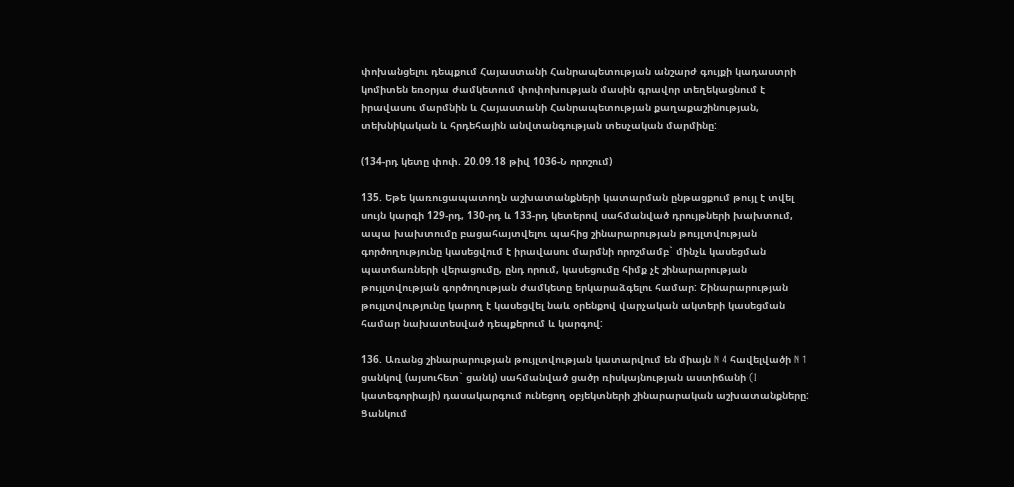փոխանցելու դեպքում Հայաստանի Հանրապետության անշարժ գույքի կադաստրի կոմիտեն եռօրյա ժամկետում փոփոխության մասին գրավոր տեղեկացնում է իրավասու մարմնին և Հայաստանի Հանրապետության քաղաքաշինության, տեխնիկական և հրդեհային անվտանգության տեսչական մարմինը:

(134-րդ կետը փոփ. 20.09.18 թիվ 1036-Ն որոշում)

135. Եթե կառուցապատողն աշխատանքների կատարման ընթացքում թույլ է տվել սույն կարգի 129-րդ, 130-րդ և 133-րդ կետերով սահմանված դրույթների խախտում, ապա խախտումը բացահայտվելու պահից շինարարության թույլտվության գործողությունը կասեցվում է իրավասու մարմնի որոշմամբ` մինչև կասեցման պատճառների վերացումը, ընդ որում, կասեցումը հիմք չէ շինարարության թույլտվության գործողության ժամկետը երկարաձգելու համար: Շինարարության թույլտվությունը կարող է կասեցվել նաև օրենքով վարչական ակտերի կասեցման համար նախատեսված դեպքերում և կարգով:

136. Առանց շինարարության թույլտվության կատարվում են միայն N 4 հավելվածի N 1 ցանկով (այսուհետ` ցանկ) սահմանված ցածր ռիսկայնության աստիճանի (I կատեգորիայի) դասակարգում ունեցող օբյեկտների շինարարական աշխատանքները: Ցանկում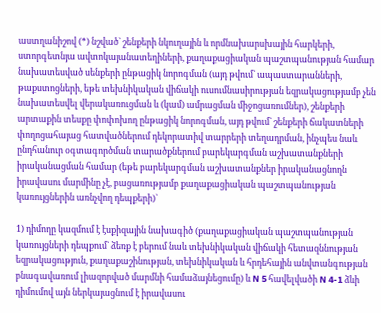աստղանիշով (*) նշված` շենքերի նկուղային և որմնախարսխային հարկերի, ստորգետնյա ավտոկայանատեղիների, քաղաքացիական պաշտպանության համար նախատեսված սենքերի ընթացիկ նորոգման (այդ թվում` ապաստարանների, թաքստոցների, եթե տեխնիկական վիճակի ուսումնասիրության եզրակացությամբ չեն նախատեսվել վերակառուցման և (կամ) ամրացման միջոցառումներ), շենքերի արտաքին տեսքը փոփոխող ընթացիկ նորոգման, այդ թվում` շենքերի ճակատների փողոցահայաց հատվածներում դեկորատիվ տարրերի տեղադրման, ինչպես նաև ընդհանուր օգտագործման տարածքներում բարեկարգման աշխատանքների իրականացման համար (եթե բարեկարգման աշխատանքներ իրականացնողն իրավասու մարմինը չէ, բացառությամբ քաղաքացիական պաշտպանության կառույցներին առնչվող դեպքերի)`

1) դիմողը կազմում է էսքիզային նախագիծ (քաղաքացիական պաշտպանության կառույցների դեպքում` ձեռք է բերում նաև տեխնիկական վիճակի հետազննության եզրակացություն, քաղաքաշինության, տեխնիկական և հրդեհային անվտանգության բնագավառում լիազորված մարմնի համաձայնեցումը) և N 5 հավելվածի N 4-1 ձևի դիմումով այն ներկայացնում է իրավասու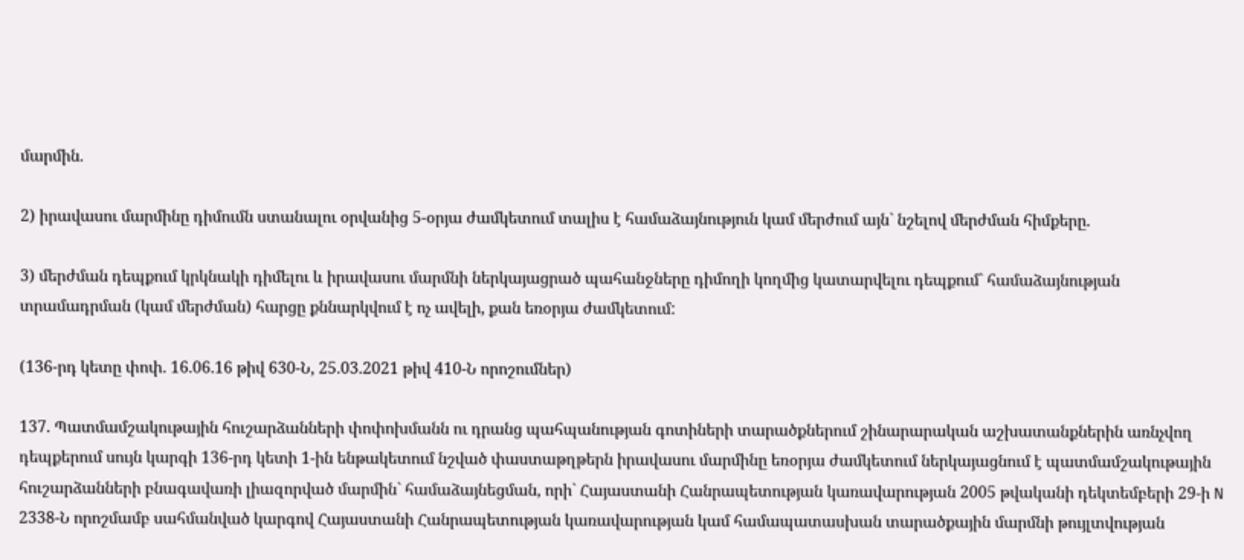մարմին.

2) իրավասու մարմինը դիմումն ստանալու օրվանից 5-օրյա ժամկետում տալիս է համաձայնություն կամ մերժում այն` նշելով մերժման հիմքերը.

3) մերժման դեպքում կրկնակի դիմելու և իրավասու մարմնի ներկայացրած պահանջները դիմողի կողմից կատարվելու դեպքում` համաձայնության տրամադրման (կամ մերժման) հարցը քննարկվում է ոչ ավելի, քան եռօրյա ժամկետում:

(136-րդ կետը փոփ. 16.06.16 թիվ 630-Ն, 25.03.2021 թիվ 410-Ն որոշումներ)

137. Պատմամշակութային հուշարձանների փոփոխմանն ու դրանց պահպանության գոտիների տարածքներում շինարարական աշխատանքներին առնչվող դեպքերում սույն կարգի 136-րդ կետի 1-ին ենթակետում նշված փաստաթղթերն իրավասու մարմինը եռօրյա ժամկետում ներկայացնում է պատմամշակութային հուշարձանների բնագավառի լիազորված մարմին` համաձայնեցման, որի` Հայաստանի Հանրապետության կառավարության 2005 թվականի դեկտեմբերի 29-ի N 2338-Ն որոշմամբ սահմանված կարգով Հայաստանի Հանրապետության կառավարության կամ համապատասխան տարածքային մարմնի թույլտվության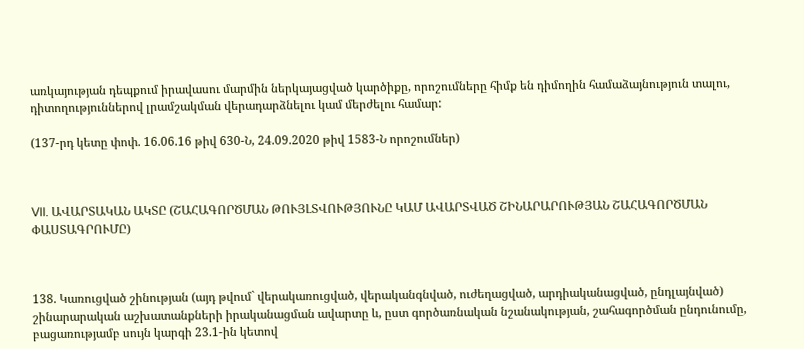առկայության դեպքում իրավասու մարմին ներկայացված կարծիքը, որոշումները հիմք են դիմողին համաձայնություն տալու, դիտողություններով լրամշակման վերադարձնելու կամ մերժելու համար:

(137-րդ կետը փոփ. 16.06.16 թիվ 630-Ն, 24.09.2020 թիվ 1583-Ն որոշումներ)



VII. ԱՎԱՐՏԱԿԱՆ ԱԿՏԸ (ՇԱՀԱԳՈՐԾՄԱՆ ԹՈՒՅԼՏՎՈՒԹՅՈՒՆԸ ԿԱՄ ԱՎԱՐՏՎԱԾ ՇԻՆԱՐԱՐՈՒԹՅԱՆ ՇԱՀԱԳՈՐԾՄԱՆ ՓԱՍՏԱԳՐՈՒՄԸ)



138. Կառուցված շինության (այդ թվում` վերակառուցված, վերականգնված, ուժեղացված, արդիականացված, ընդլայնված) շինարարական աշխատանքների իրականացման ավարտը և, ըստ գործառնական նշանակության, շահագործման ընդունումը, բացառությամբ սույն կարգի 23.1-ին կետով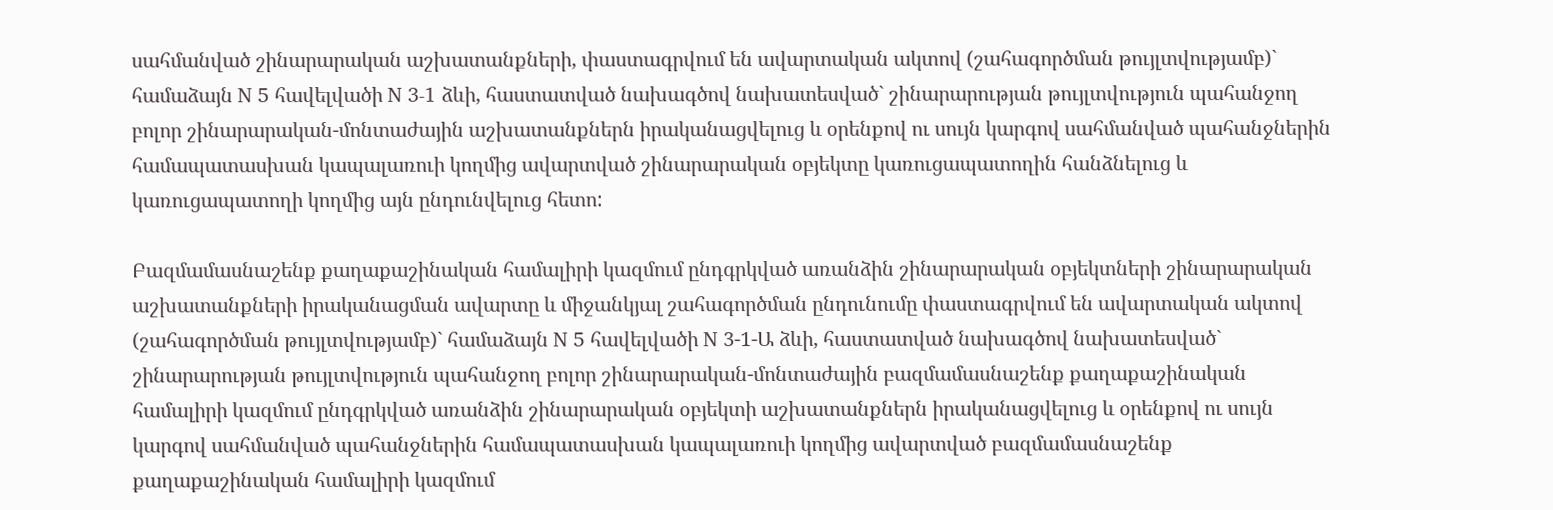սահմանված շինարարական աշխատանքների, փաստագրվում են ավարտական ակտով (շահագործման թույլտվությամբ)` համաձայն N 5 հավելվածի N 3-1 ձևի, հաստատված նախագծով նախատեսված` շինարարության թույլտվություն պահանջող բոլոր շինարարական-մոնտաժային աշխատանքներն իրականացվելուց և օրենքով ու սույն կարգով սահմանված պահանջներին համապատասխան կապալառուի կողմից ավարտված շինարարական օբյեկտը կառուցապատողին հանձնելուց և կառուցապատողի կողմից այն ընդունվելուց հետո:

Բազմամասնաշենք քաղաքաշինական համալիրի կազմում ընդգրկված առանձին շինարարական օբյեկտների շինարարական աշխատանքների իրականացման ավարտը և միջանկյալ շահագործման ընդունումը փաստագրվում են ավարտական ակտով (շահագործման թույլտվությամբ)` համաձայն N 5 հավելվածի N 3-1-Ա ձևի, հաստատված նախագծով նախատեսված` շինարարության թույլտվություն պահանջող բոլոր շինարարական-մոնտաժային բազմամասնաշենք քաղաքաշինական համալիրի կազմում ընդգրկված առանձին շինարարական օբյեկտի աշխատանքներն իրականացվելուց և օրենքով ու սույն կարգով սահմանված պահանջներին համապատասխան կապալառուի կողմից ավարտված բազմամասնաշենք քաղաքաշինական համալիրի կազմում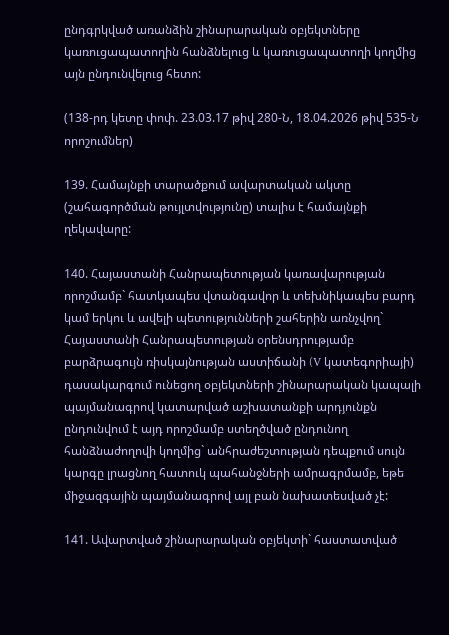ընդգրկված առանձին շինարարական օբյեկտները կառուցապատողին հանձնելուց և կառուցապատողի կողմից այն ընդունվելուց հետո:

(138-րդ կետը փոփ. 23.03.17 թիվ 280-Ն, 18.04.2026 թիվ 535-Ն որոշումներ)

139. Համայնքի տարածքում ավարտական ակտը (շահագործման թույլտվությունը) տալիս է համայնքի ղեկավարը:

140. Հայաստանի Հանրապետության կառավարության որոշմամբ` հատկապես վտանգավոր և տեխնիկապես բարդ կամ երկու և ավելի պետությունների շահերին առնչվող` Հայաստանի Հանրապետության օրենսդրությամբ բարձրագույն ռիսկայնության աստիճանի (V կատեգորիայի) դասակարգում ունեցող օբյեկտների շինարարական կապալի պայմանագրով կատարված աշխատանքի արդյունքն ընդունվում է այդ որոշմամբ ստեղծված ընդունող հանձնաժողովի կողմից` անհրաժեշտության դեպքում սույն կարգը լրացնող հատուկ պահանջների ամրագրմամբ, եթե միջազգային պայմանագրով այլ բան նախատեսված չէ:

141. Ավարտված շինարարական օբյեկտի` հաստատված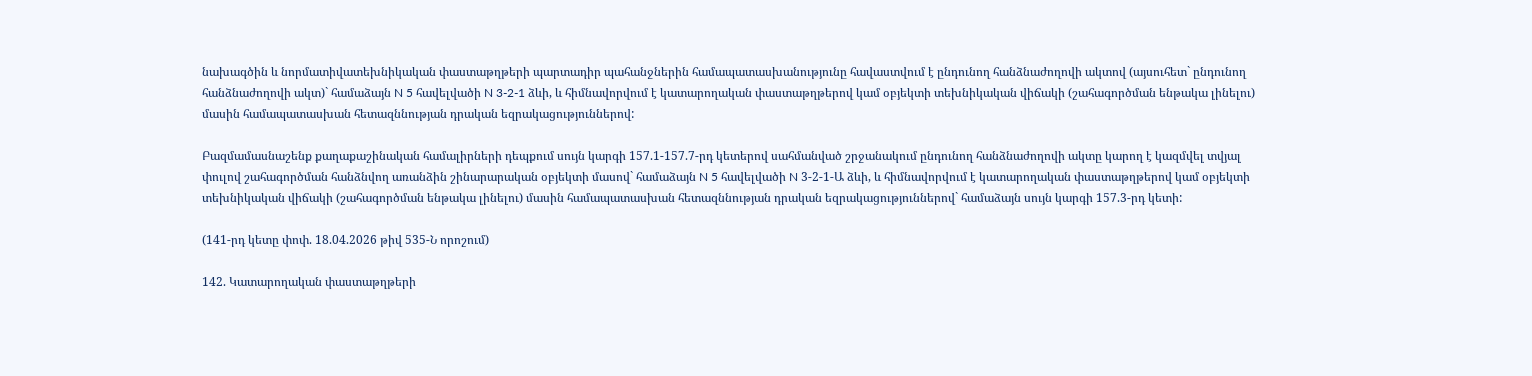նախագծին և նորմատիվատեխնիկական փաստաթղթերի պարտադիր պահանջներին համապատասխանությունը հավաստվում է ընդունող հանձնաժողովի ակտով (այսուհետ` ընդունող հանձնաժողովի ակտ)` համաձայն N 5 հավելվածի N 3-2-1 ձևի, և հիմնավորվում է կատարողական փաստաթղթերով կամ օբյեկտի տեխնիկական վիճակի (շահագործման ենթակա լինելու) մասին համապատասխան հետազննության դրական եզրակացություններով:

Բազմամասնաշենք քաղաքաշինական համալիրների դեպքում սույն կարգի 157.1-157.7-րդ կետերով սահմանված շրջանակում ընդունող հանձնաժողովի ակտը կարող է կազմվել տվյալ փուլով շահագործման հանձնվող առանձին շինարարական օբյեկտի մասով` համաձայն N 5 հավելվածի N 3-2-1-Ա ձևի, և հիմնավորվում է կատարողական փաստաթղթերով կամ օբյեկտի տեխնիկական վիճակի (շահագործման ենթակա լինելու) մասին համապատասխան հետազննության դրական եզրակացություններով` համաձայն սույն կարգի 157.3-րդ կետի:

(141-րդ կետը փոփ. 18.04.2026 թիվ 535-Ն որոշում)

142. Կատարողական փաստաթղթերի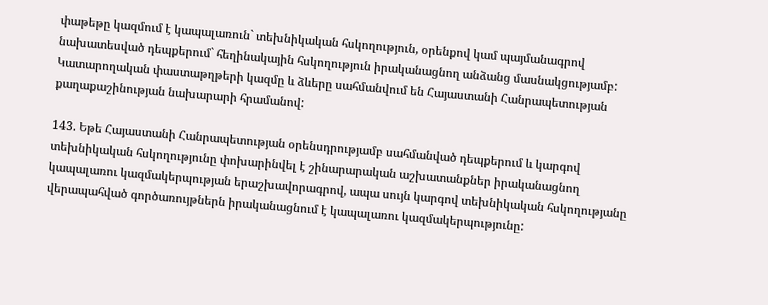փաթեթը կազմում է կապալառուն` տեխնիկական հսկողություն, օրենքով կամ պայմանագրով նախատեսված դեպքերում` հեղինակային հսկողություն իրականացնող անձանց մասնակցությամբ: Կատարողական փաստաթղթերի կազմը և ձևերը սահմանվում են Հայաստանի Հանրապետության քաղաքաշինության նախարարի հրամանով:

143. Եթե Հայաստանի Հանրապետության օրենսդրությամբ սահմանված դեպքերում և կարգով տեխնիկական հսկողությունը փոխարինվել է շինարարական աշխատանքներ իրականացնող կապալառու կազմակերպության երաշխավորագրով, ապա սույն կարգով տեխնիկական հսկողությանը վերապահված գործառույթներն իրականացնում է կապալառու կազմակերպությունը: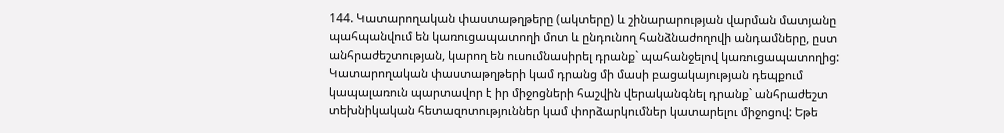144. Կատարողական փաստաթղթերը (ակտերը) և շինարարության վարման մատյանը պահպանվում են կառուցապատողի մոտ և ընդունող հանձնաժողովի անդամները, ըստ անհրաժեշտության, կարող են ուսումնասիրել դրանք` պահանջելով կառուցապատողից: Կատարողական փաստաթղթերի կամ դրանց մի մասի բացակայության դեպքում կապալառուն պարտավոր է իր միջոցների հաշվին վերականգնել դրանք` անհրաժեշտ տեխնիկական հետազոտություններ կամ փորձարկումներ կատարելու միջոցով: Եթե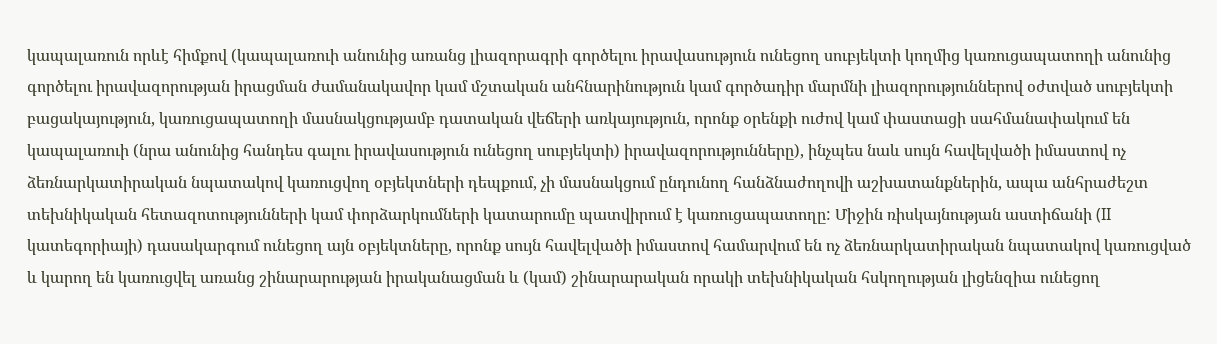կապալառուն որևէ հիմքով (կապալառուի անունից առանց լիազորագրի գործելու իրավասություն ունեցող սուբյեկտի կողմից կառուցապատողի անունից գործելու իրավազորության իրացման ժամանակավոր կամ մշտական անհնարինություն կամ գործադիր մարմնի լիազորություններով օժտված սուբյեկտի բացակայություն, կառուցապատողի մասնակցությամբ դատական վեճերի առկայություն, որոնք օրենքի ուժով կամ փաստացի սահմանափակում են կապալառուի (նրա անունից հանդես գալու իրավասություն ունեցող սուբյեկտի) իրավազորությունները), ինչպես նաև սույն հավելվածի իմաստով ոչ ձեռնարկատիրական նպատակով կառուցվող օբյեկտների դեպքում, չի մասնակցում ընդունող հանձնաժողովի աշխատանքներին, ապա անհրաժեշտ տեխնիկական հետազոտությունների կամ փորձարկումների կատարումը պատվիրում է կառուցապատողը: Միջին ռիսկայնության աստիճանի (II կատեգորիայի) դասակարգում ունեցող այն օբյեկտները, որոնք սույն հավելվածի իմաստով համարվում են ոչ ձեռնարկատիրական նպատակով կառուցված և կարող են կառուցվել առանց շինարարության իրականացման և (կամ) շինարարական որակի տեխնիկական հսկողության լիցենզիա ունեցող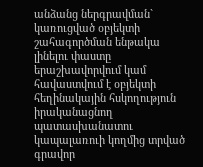անձանց ներգրավման` կառուցված օբյեկտի շահագործման ենթակա լինելու փաստը երաշխավորվում կամ հավաստվում է օբյեկտի հեղինակային հսկողություն իրականացնող պատասխանատու կապալառուի կողմից տրված գրավոր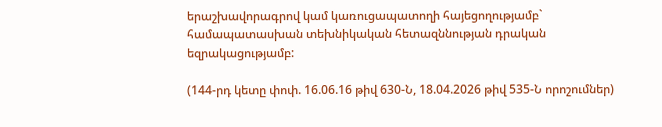երաշխավորագրով կամ կառուցապատողի հայեցողությամբ` համապատասխան տեխնիկական հետազննության դրական եզրակացությամբ:

(144-րդ կետը փոփ. 16.06.16 թիվ 630-Ն, 18.04.2026 թիվ 535-Ն որոշումներ)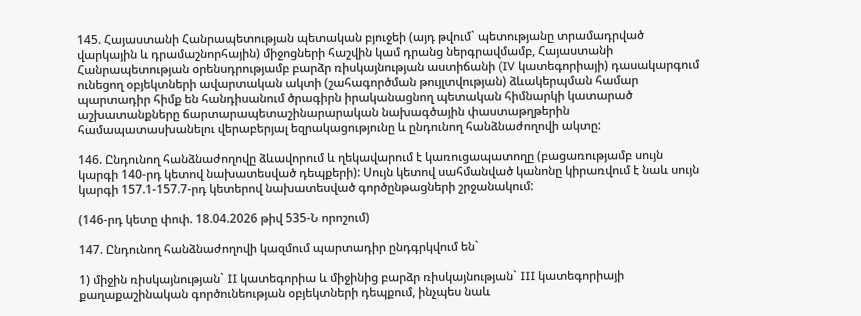145. Հայաստանի Հանրապետության պետական բյուջեի (այդ թվում` պետությանը տրամադրված վարկային և դրամաշնորհային) միջոցների հաշվին կամ դրանց ներգրավմամբ, Հայաստանի Հանրապետության օրենսդրությամբ բարձր ռիսկայնության աստիճանի (IV կատեգորիայի) դասակարգում ունեցող օբյեկտների ավարտական ակտի (շահագործման թույլտվության) ձևակերպման համար պարտադիր հիմք են հանդիսանում ծրագիրն իրականացնող պետական հիմնարկի կատարած աշխատանքները ճարտարապետաշինարարական նախագծային փաստաթղթերին համապատասխանելու վերաբերյալ եզրակացությունը և ընդունող հանձնաժողովի ակտը:

146. Ընդունող հանձնաժողովը ձևավորում և ղեկավարում է կառուցապատողը (բացառությամբ սույն կարգի 140-րդ կետով նախատեսված դեպքերի): Սույն կետով սահմանված կանոնը կիրառվում է նաև սույն կարգի 157.1-157.7-րդ կետերով նախատեսված գործընթացների շրջանակում:

(146-րդ կետը փոփ. 18.04.2026 թիվ 535-Ն որոշում)

147. Ընդունող հանձնաժողովի կազմում պարտադիր ընդգրկվում են`

1) միջին ռիսկայնության` II կատեգորիա և միջինից բարձր ռիսկայնության` III կատեգորիայի քաղաքաշինական գործունեության օբյեկտների դեպքում, ինչպես նաև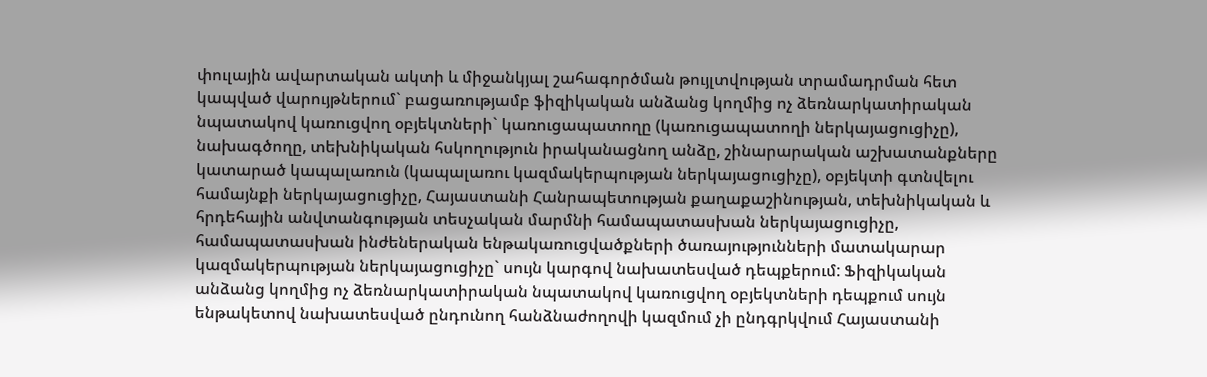փուլային ավարտական ակտի և միջանկյալ շահագործման թույլտվության տրամադրման հետ կապված վարույթներում` բացառությամբ ֆիզիկական անձանց կողմից ոչ ձեռնարկատիրական նպատակով կառուցվող օբյեկտների` կառուցապատողը (կառուցապատողի ներկայացուցիչը), նախագծողը, տեխնիկական հսկողություն իրականացնող անձը, շինարարական աշխատանքները կատարած կապալառուն (կապալառու կազմակերպության ներկայացուցիչը), օբյեկտի գտնվելու համայնքի ներկայացուցիչը, Հայաստանի Հանրապետության քաղաքաշինության, տեխնիկական և հրդեհային անվտանգության տեսչական մարմնի համապատասխան ներկայացուցիչը, համապատասխան ինժեներական ենթակառուցվածքների ծառայությունների մատակարար կազմակերպության ներկայացուցիչը` սույն կարգով նախատեսված դեպքերում: Ֆիզիկական անձանց կողմից ոչ ձեռնարկատիրական նպատակով կառուցվող օբյեկտների դեպքում սույն ենթակետով նախատեսված ընդունող հանձնաժողովի կազմում չի ընդգրկվում Հայաստանի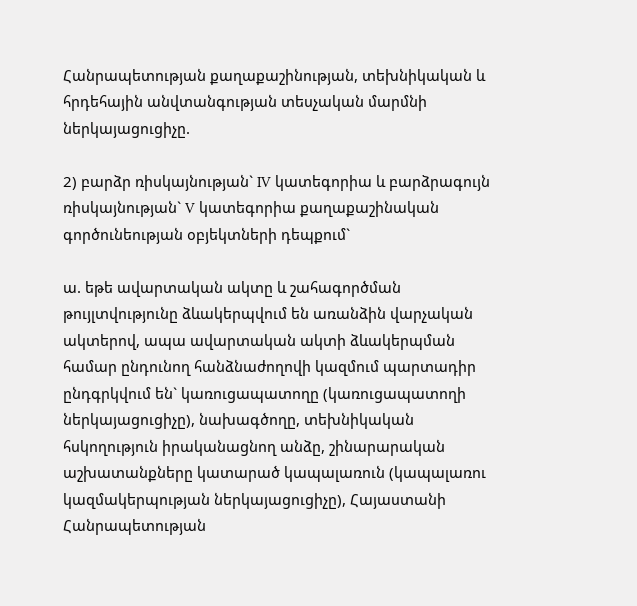Հանրապետության քաղաքաշինության, տեխնիկական և հրդեհային անվտանգության տեսչական մարմնի ներկայացուցիչը.

2) բարձր ռիսկայնության` IV կատեգորիա և բարձրագույն ռիսկայնության` V կատեգորիա քաղաքաշինական գործունեության օբյեկտների դեպքում`

ա. եթե ավարտական ակտը և շահագործման թույլտվությունը ձևակերպվում են առանձին վարչական ակտերով, ապա ավարտական ակտի ձևակերպման համար ընդունող հանձնաժողովի կազմում պարտադիր ընդգրկվում են` կառուցապատողը (կառուցապատողի ներկայացուցիչը), նախագծողը, տեխնիկական հսկողություն իրականացնող անձը, շինարարական աշխատանքները կատարած կապալառուն (կապալառու կազմակերպության ներկայացուցիչը), Հայաստանի Հանրապետության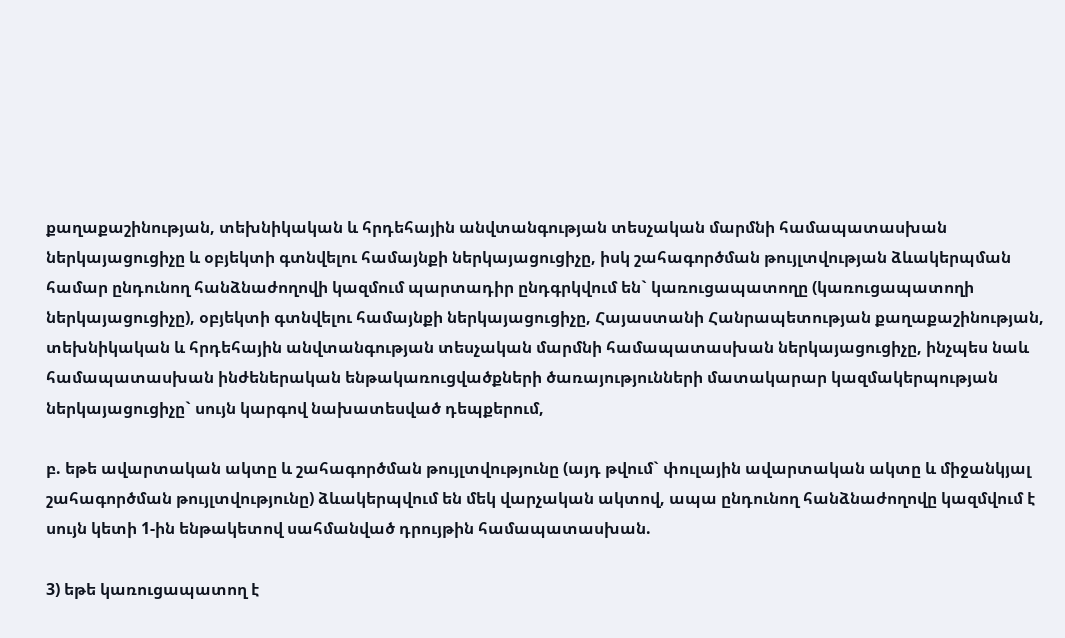քաղաքաշինության, տեխնիկական և հրդեհային անվտանգության տեսչական մարմնի համապատասխան ներկայացուցիչը և օբյեկտի գտնվելու համայնքի ներկայացուցիչը, իսկ շահագործման թույլտվության ձևակերպման համար ընդունող հանձնաժողովի կազմում պարտադիր ընդգրկվում են` կառուցապատողը (կառուցապատողի ներկայացուցիչը), օբյեկտի գտնվելու համայնքի ներկայացուցիչը, Հայաստանի Հանրապետության քաղաքաշինության, տեխնիկական և հրդեհային անվտանգության տեսչական մարմնի համապատասխան ներկայացուցիչը, ինչպես նաև համապատասխան ինժեներական ենթակառուցվածքների ծառայությունների մատակարար կազմակերպության ներկայացուցիչը` սույն կարգով նախատեսված դեպքերում,

բ. եթե ավարտական ակտը և շահագործման թույլտվությունը (այդ թվում` փուլային ավարտական ակտը և միջանկյալ շահագործման թույլտվությունը) ձևակերպվում են մեկ վարչական ակտով, ապա ընդունող հանձնաժողովը կազմվում է սույն կետի 1-ին ենթակետով սահմանված դրույթին համապատասխան.

3) եթե կառուցապատող է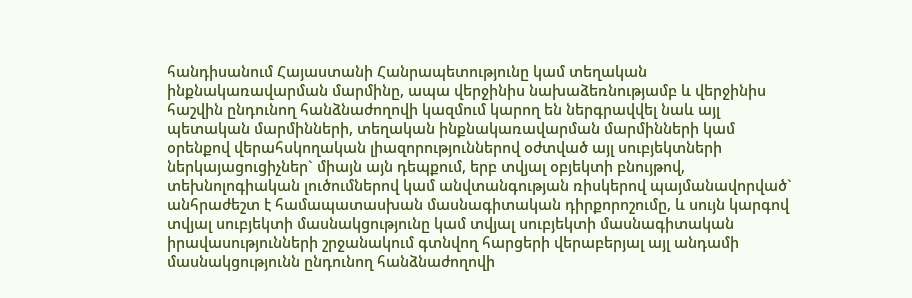հանդիսանում Հայաստանի Հանրապետությունը կամ տեղական ինքնակառավարման մարմինը, ապա վերջինիս նախաձեռնությամբ և վերջինիս հաշվին ընդունող հանձնաժողովի կազմում կարող են ներգրավվել նաև այլ պետական մարմինների, տեղական ինքնակառավարման մարմինների կամ օրենքով վերահսկողական լիազորություններով օժտված այլ սուբյեկտների ներկայացուցիչներ` միայն այն դեպքում, երբ տվյալ օբյեկտի բնույթով, տեխնոլոգիական լուծումներով կամ անվտանգության ռիսկերով պայմանավորված` անհրաժեշտ է համապատասխան մասնագիտական դիրքորոշումը, և սույն կարգով տվյալ սուբյեկտի մասնակցությունը կամ տվյալ սուբյեկտի մասնագիտական իրավասությունների շրջանակում գտնվող հարցերի վերաբերյալ այլ անդամի մասնակցությունն ընդունող հանձնաժողովի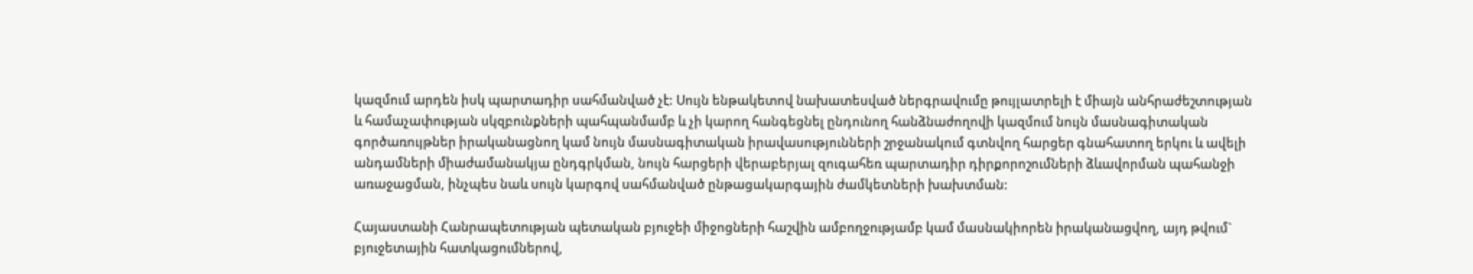կազմում արդեն իսկ պարտադիր սահմանված չէ: Սույն ենթակետով նախատեսված ներգրավումը թույլատրելի է միայն անհրաժեշտության և համաչափության սկզբունքների պահպանմամբ և չի կարող հանգեցնել ընդունող հանձնաժողովի կազմում նույն մասնագիտական գործառույթներ իրականացնող կամ նույն մասնագիտական իրավասությունների շրջանակում գտնվող հարցեր գնահատող երկու և ավելի անդամների միաժամանակյա ընդգրկման, նույն հարցերի վերաբերյալ զուգահեռ պարտադիր դիրքորոշումների ձևավորման պահանջի առաջացման, ինչպես նաև սույն կարգով սահմանված ընթացակարգային ժամկետների խախտման:

Հայաստանի Հանրապետության պետական բյուջեի միջոցների հաշվին ամբողջությամբ կամ մասնակիորեն իրականացվող, այդ թվում` բյուջետային հատկացումներով,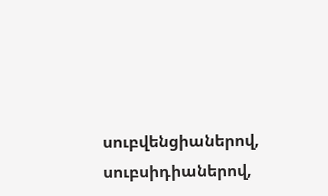սուբվենցիաներով, սուբսիդիաներով,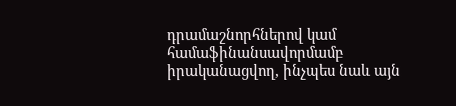դրամաշնորհներով կամ համաֆինանսավորմամբ իրականացվող, ինչպես նաև այն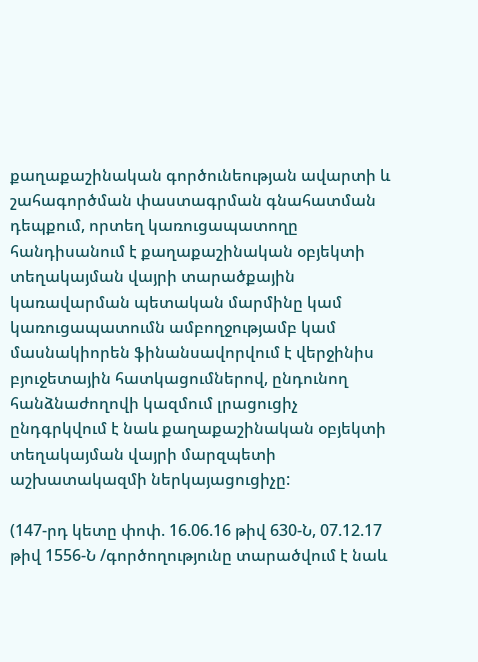քաղաքաշինական գործունեության ավարտի և շահագործման փաստագրման գնահատման դեպքում, որտեղ կառուցապատողը հանդիսանում է քաղաքաշինական օբյեկտի տեղակայման վայրի տարածքային կառավարման պետական մարմինը կամ կառուցապատումն ամբողջությամբ կամ մասնակիորեն ֆինանսավորվում է վերջինիս բյուջետային հատկացումներով, ընդունող հանձնաժողովի կազմում լրացուցիչ ընդգրկվում է նաև քաղաքաշինական օբյեկտի տեղակայման վայրի մարզպետի աշխատակազմի ներկայացուցիչը:

(147-րդ կետը փոփ. 16.06.16 թիվ 630-Ն, 07.12.17 թիվ 1556-Ն /գործողությունը տարածվում է նաև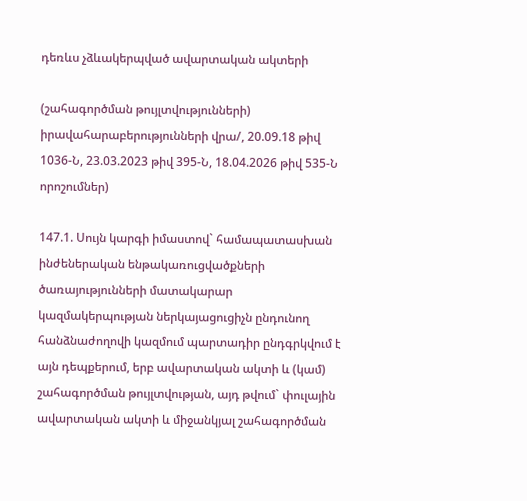դեռևս չձևակերպված ավարտական ակտերի

(շահագործման թույլտվությունների) իրավահարաբերությունների վրա/, 20.09.18 թիվ 1036-Ն, 23.03.2023 թիվ 395-Ն, 18.04.2026 թիվ 535-Ն որոշումներ)

147.1. Սույն կարգի իմաստով` համապատասխան ինժեներական ենթակառուցվածքների ծառայությունների մատակարար կազմակերպության ներկայացուցիչն ընդունող հանձնաժողովի կազմում պարտադիր ընդգրկվում է այն դեպքերում, երբ ավարտական ակտի և (կամ) շահագործման թույլտվության, այդ թվում` փուլային ավարտական ակտի և միջանկյալ շահագործման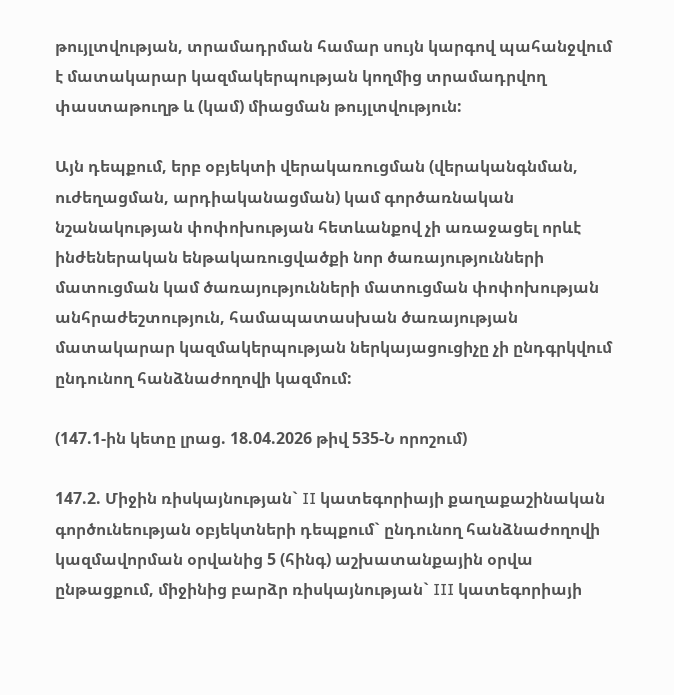թույլտվության, տրամադրման համար սույն կարգով պահանջվում է մատակարար կազմակերպության կողմից տրամադրվող փաստաթուղթ և (կամ) միացման թույլտվություն:

Այն դեպքում, երբ օբյեկտի վերակառուցման (վերականգնման, ուժեղացման, արդիականացման) կամ գործառնական նշանակության փոփոխության հետևանքով չի առաջացել որևէ ինժեներական ենթակառուցվածքի նոր ծառայությունների մատուցման կամ ծառայությունների մատուցման փոփոխության անհրաժեշտություն, համապատասխան ծառայության մատակարար կազմակերպության ներկայացուցիչը չի ընդգրկվում ընդունող հանձնաժողովի կազմում:

(147.1-ին կետը լրաց. 18.04.2026 թիվ 535-Ն որոշում)

147.2. Միջին ռիսկայնության` II կատեգորիայի քաղաքաշինական գործունեության օբյեկտների դեպքում` ընդունող հանձնաժողովի կազմավորման օրվանից 5 (հինգ) աշխատանքային օրվա ընթացքում, միջինից բարձր ռիսկայնության` III կատեգորիայի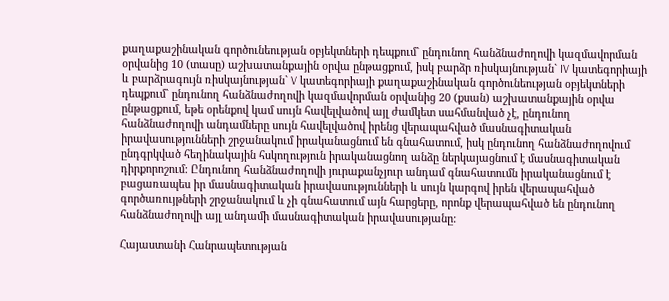քաղաքաշինական գործունեության օբյեկտների դեպքում` ընդունող հանձնաժողովի կազմավորման օրվանից 10 (տասը) աշխատանքային օրվա ընթացքում, իսկ բարձր ռիսկայնության` IV կատեգորիայի և բարձրագույն ռիսկայնության` V կատեգորիայի քաղաքաշինական գործունեության օբյեկտների դեպքում` ընդունող հանձնաժողովի կազմավորման օրվանից 20 (քսան) աշխատանքային օրվա ընթացքում, եթե օրենքով կամ սույն հավելվածով այլ ժամկետ սահմանված չէ, ընդունող հանձնաժողովի անդամները սույն հավելվածով իրենց վերապահված մասնագիտական իրավասությունների շրջանակում իրականացնում են գնահատում, իսկ ընդունող հանձնաժողովում ընդգրկված հեղինակային հսկողություն իրականացնող անձը ներկայացնում է մասնագիտական դիրքորոշում: Ընդունող հանձնաժողովի յուրաքանչյուր անդամ գնահատումն իրականացնում է բացառապես իր մասնագիտական իրավասությունների և սույն կարգով իրեն վերապահված գործառույթների շրջանակում և չի գնահատում այն հարցերը, որոնք վերապահված են ընդունող հանձնաժողովի այլ անդամի մասնագիտական իրավասությանը:

Հայաստանի Հանրապետության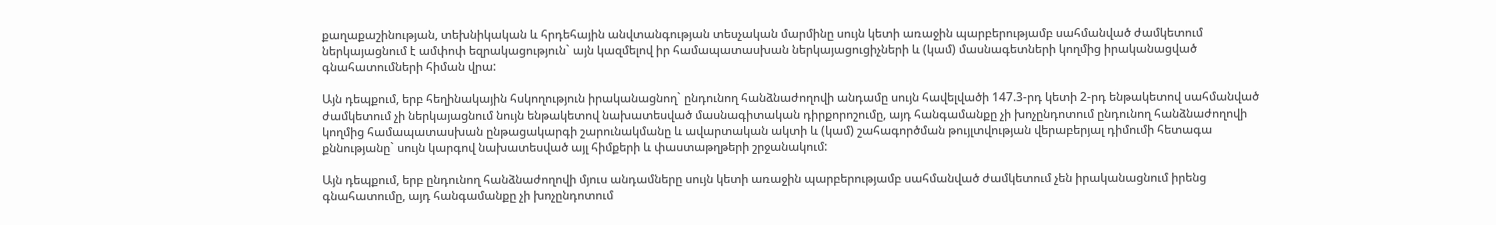քաղաքաշինության, տեխնիկական և հրդեհային անվտանգության տեսչական մարմինը սույն կետի առաջին պարբերությամբ սահմանված ժամկետում ներկայացնում է ամփոփ եզրակացություն` այն կազմելով իր համապատասխան ներկայացուցիչների և (կամ) մասնագետների կողմից իրականացված գնահատումների հիման վրա:

Այն դեպքում, երբ հեղինակային հսկողություն իրականացնող` ընդունող հանձնաժողովի անդամը սույն հավելվածի 147.3-րդ կետի 2-րդ ենթակետով սահմանված ժամկետում չի ներկայացնում նույն ենթակետով նախատեսված մասնագիտական դիրքորոշումը, այդ հանգամանքը չի խոչընդոտում ընդունող հանձնաժողովի կողմից համապատասխան ընթացակարգի շարունակմանը և ավարտական ակտի և (կամ) շահագործման թույլտվության վերաբերյալ դիմումի հետագա քննությանը` սույն կարգով նախատեսված այլ հիմքերի և փաստաթղթերի շրջանակում:

Այն դեպքում, երբ ընդունող հանձնաժողովի մյուս անդամները սույն կետի առաջին պարբերությամբ սահմանված ժամկետում չեն իրականացնում իրենց գնահատումը, այդ հանգամանքը չի խոչընդոտում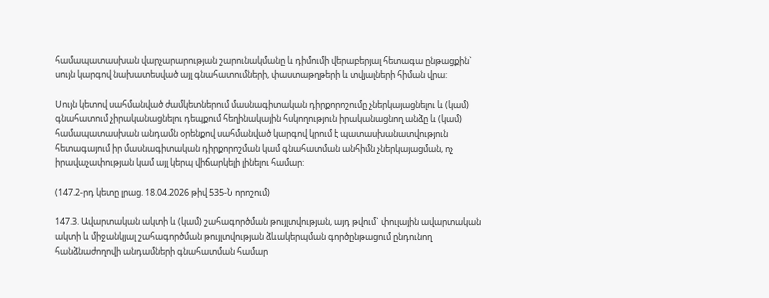համապատասխան վարչարարության շարունակմանը և դիմումի վերաբերյալ հետագա ընթացքին` սույն կարգով նախատեսված այլ գնահատումների, փաստաթղթերի և տվյալների հիման վրա:

Սույն կետով սահմանված ժամկետներում մասնագիտական դիրքորոշումը չներկայացնելու և (կամ) գնահատում չիրականացնելու դեպքում հեղինակային հսկողություն իրականացնող անձը և (կամ) համապատասխան անդամն օրենքով սահմանված կարգով կրում է պատասխանատվություն հետագայում իր մասնագիտական դիրքորոշման կամ գնահատման անհիմն չներկայացման, ոչ իրավաչափության կամ այլ կերպ վիճարկելի լինելու համար:

(147.2-րդ կետը լրաց. 18.04.2026 թիվ 535-Ն որոշում)

147.3. Ավարտական ակտի և (կամ) շահագործման թույլտվության, այդ թվում` փուլային ավարտական ակտի և միջանկյալ շահագործման թույլտվության ձևակերպման գործընթացում ընդունող հանձնաժողովի անդամների գնահատման համար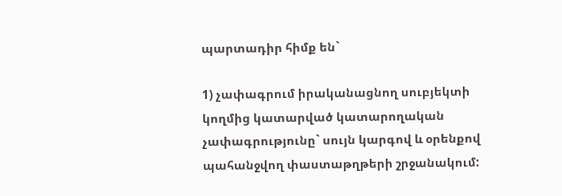պարտադիր հիմք են`

1) չափագրում իրականացնող սուբյեկտի կողմից կատարված կատարողական չափագրությունը` սույն կարգով և օրենքով պահանջվող փաստաթղթերի շրջանակում: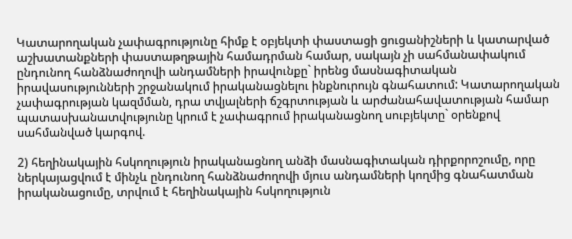Կատարողական չափագրությունը հիմք է օբյեկտի փաստացի ցուցանիշների և կատարված աշխատանքների փաստաթղթային համադրման համար, սակայն չի սահմանափակում ընդունող հանձնաժողովի անդամների իրավունքը` իրենց մասնագիտական իրավասությունների շրջանակում իրականացնելու ինքնուրույն գնահատում: Կատարողական չափագրության կազմման, դրա տվյալների ճշգրտության և արժանահավատության համար պատասխանատվությունը կրում է չափագրում իրականացնող սուբյեկտը` օրենքով սահմանված կարգով.

2) հեղինակային հսկողություն իրականացնող անձի մասնագիտական դիրքորոշումը, որը ներկայացվում է մինչև ընդունող հանձնաժողովի մյուս անդամների կողմից գնահատման իրականացումը, տրվում է հեղինակային հսկողություն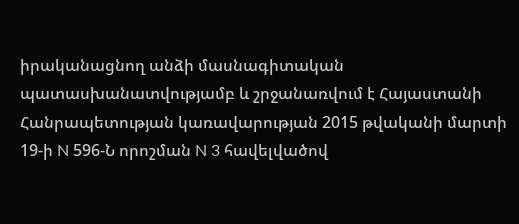իրականացնող անձի մասնագիտական պատասխանատվությամբ և շրջանառվում է Հայաստանի Հանրապետության կառավարության 2015 թվականի մարտի 19-ի N 596-Ն որոշման N 3 հավելվածով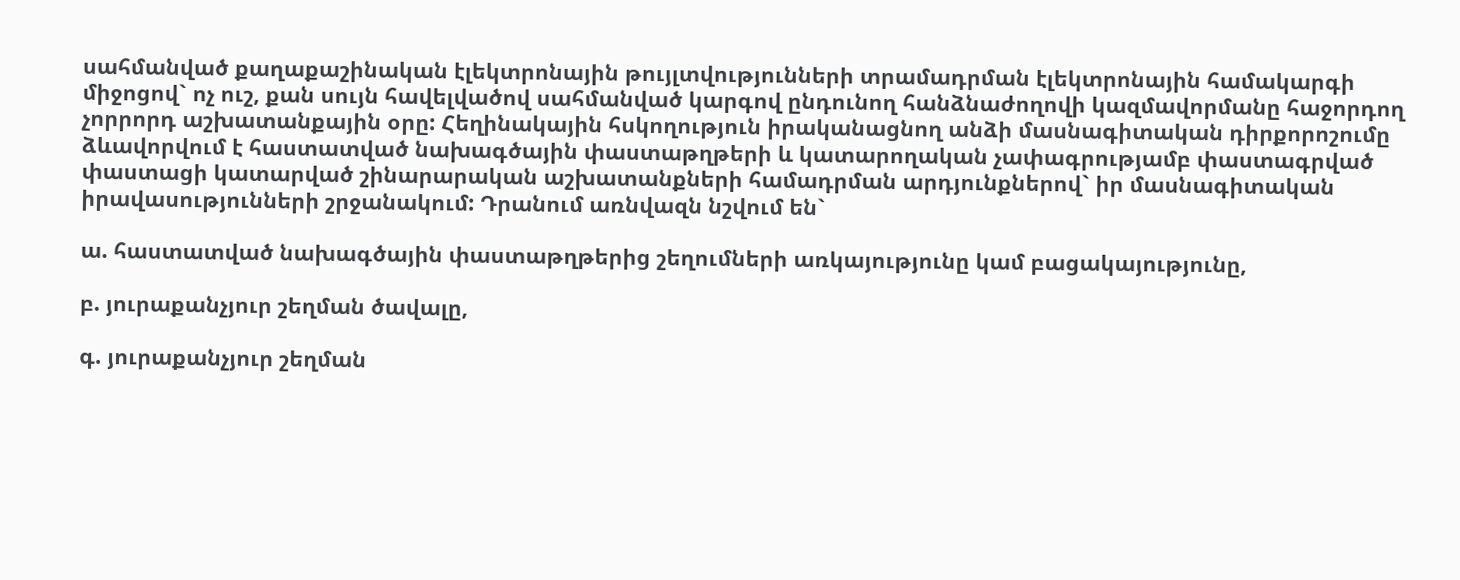սահմանված քաղաքաշինական էլեկտրոնային թույլտվությունների տրամադրման էլեկտրոնային համակարգի միջոցով` ոչ ուշ, քան սույն հավելվածով սահմանված կարգով ընդունող հանձնաժողովի կազմավորմանը հաջորդող չորրորդ աշխատանքային օրը: Հեղինակային հսկողություն իրականացնող անձի մասնագիտական դիրքորոշումը ձևավորվում է հաստատված նախագծային փաստաթղթերի և կատարողական չափագրությամբ փաստագրված փաստացի կատարված շինարարական աշխատանքների համադրման արդյունքներով` իր մասնագիտական իրավասությունների շրջանակում: Դրանում առնվազն նշվում են`

ա. հաստատված նախագծային փաստաթղթերից շեղումների առկայությունը կամ բացակայությունը,

բ. յուրաքանչյուր շեղման ծավալը,

գ. յուրաքանչյուր շեղման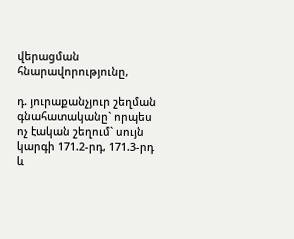վերացման հնարավորությունը,

դ. յուրաքանչյուր շեղման գնահատականը` որպես ոչ էական շեղում` սույն կարգի 171.2-րդ, 171.3-րդ և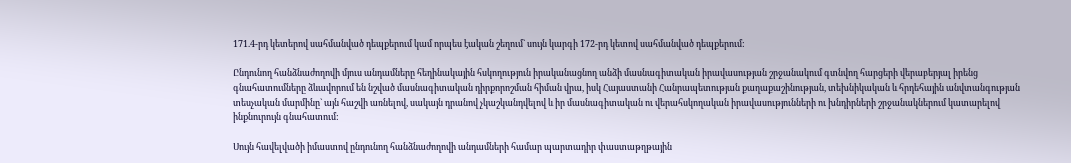171.4-րդ կետերով սահմանված դեպքերում կամ որպես էական շեղում` սույն կարգի 172-րդ կետով սահմանված դեպքերում:

Ընդունող հանձնաժողովի մյուս անդամները հեղինակային հսկողություն իրականացնող անձի մասնագիտական իրավասության շրջանակում գտնվող հարցերի վերաբերյալ իրենց գնահատումները ձևավորում են նշված մասնագիտական դիրքորոշման հիման վրա, իսկ Հայաստանի Հանրապետության քաղաքաշինության, տեխնիկական և հրդեհային անվտանգության տեսչական մարմինը` այն հաշվի առնելով, սակայն դրանով չկաշկանդվելով և իր մասնագիտական ու վերահսկողական իրավասությունների ու խնդիրների շրջանակներում կատարելով ինքնուրույն գնահատում:

Սույն հավելվածի իմաստով ընդունող հանձնաժողովի անդամների համար պարտադիր փաստաթղթային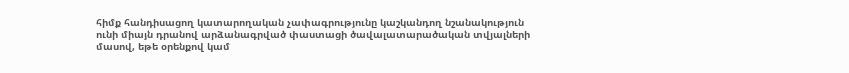հիմք հանդիսացող կատարողական չափագրությունը կաշկանդող նշանակություն ունի միայն դրանով արձանագրված փաստացի ծավալատարածական տվյալների մասով, եթե օրենքով կամ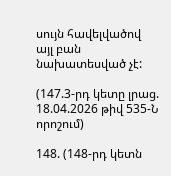սույն հավելվածով այլ բան նախատեսված չէ:

(147.3-րդ կետը լրաց. 18.04.2026 թիվ 535-Ն որոշում)

148. (148-րդ կետն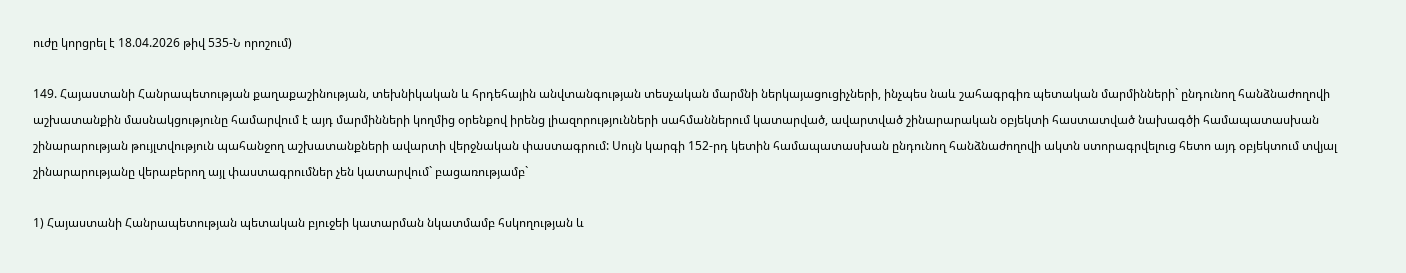ուժը կորցրել է 18.04.2026 թիվ 535-Ն որոշում)

149. Հայաստանի Հանրապետության քաղաքաշինության, տեխնիկական և հրդեհային անվտանգության տեսչական մարմնի ներկայացուցիչների, ինչպես նաև շահագրգիռ պետական մարմինների` ընդունող հանձնաժողովի աշխատանքին մասնակցությունը համարվում է այդ մարմինների կողմից օրենքով իրենց լիազորությունների սահմաններում կատարված, ավարտված շինարարական օբյեկտի հաստատված նախագծի համապատասխան շինարարության թույլտվություն պահանջող աշխատանքների ավարտի վերջնական փաստագրում: Սույն կարգի 152-րդ կետին համապատասխան ընդունող հանձնաժողովի ակտն ստորագրվելուց հետո այդ օբյեկտում տվյալ շինարարությանը վերաբերող այլ փաստագրումներ չեն կատարվում` բացառությամբ`

1) Հայաստանի Հանրապետության պետական բյուջեի կատարման նկատմամբ հսկողության և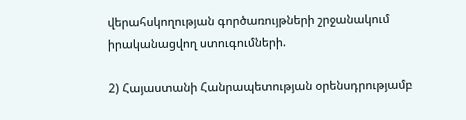վերահսկողության գործառույթների շրջանակում իրականացվող ստուգումների.

2) Հայաստանի Հանրապետության օրենսդրությամբ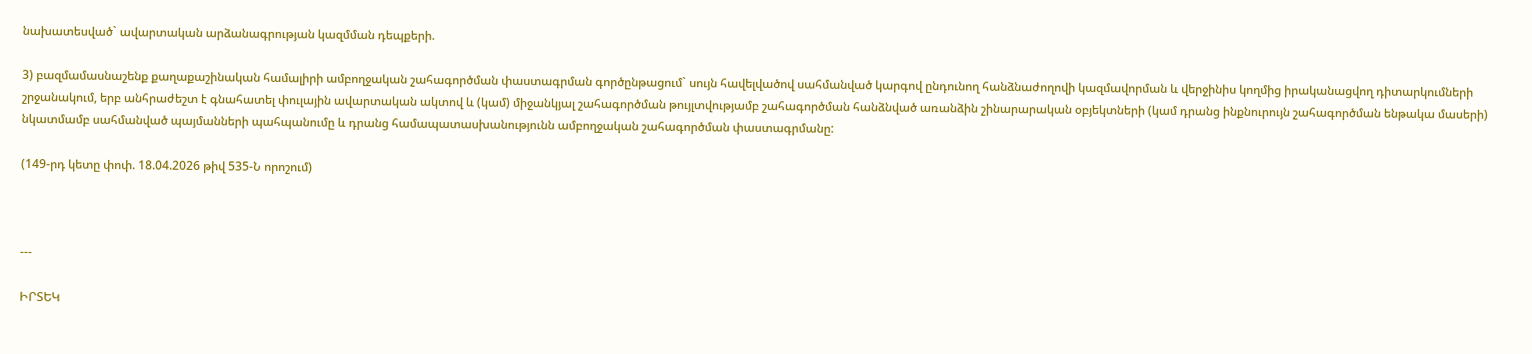նախատեսված` ավարտական արձանագրության կազմման դեպքերի.

3) բազմամասնաշենք քաղաքաշինական համալիրի ամբողջական շահագործման փաստագրման գործընթացում` սույն հավելվածով սահմանված կարգով ընդունող հանձնաժողովի կազմավորման և վերջինիս կողմից իրականացվող դիտարկումների շրջանակում, երբ անհրաժեշտ է գնահատել փուլային ավարտական ակտով և (կամ) միջանկյալ շահագործման թույլտվությամբ շահագործման հանձնված առանձին շինարարական օբյեկտների (կամ դրանց ինքնուրույն շահագործման ենթակա մասերի) նկատմամբ սահմանված պայմանների պահպանումը և դրանց համապատասխանությունն ամբողջական շահագործման փաստագրմանը:

(149-րդ կետը փոփ. 18.04.2026 թիվ 535-Ն որոշում)



---

ԻՐՏԵԿ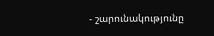- շարունակությունը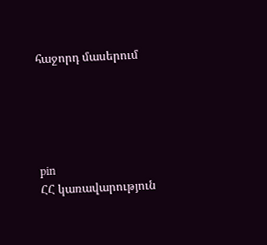հաջորդ մասերում





pin
ՀՀ կառավարություն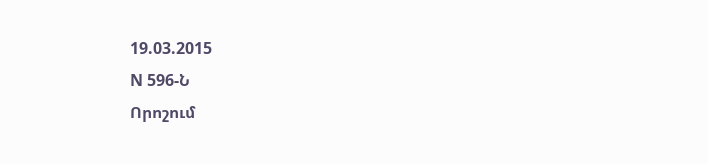19.03.2015
N 596-Ն
Որոշում